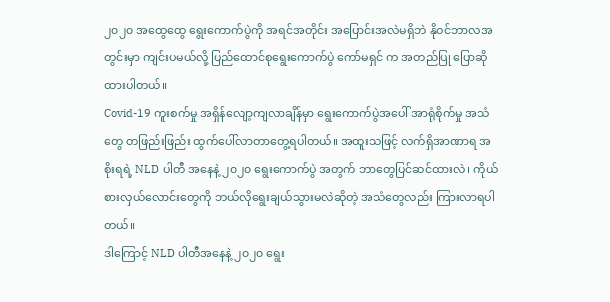၂၀၂၀ အထွေထွေ ရွေးကောက်ပွဲကို အရင်အတိုင်း အပြောင်းအလဲမရှိဘဲ နိုဝင်ဘာလအတွင်းမှာ ကျင်းပမယ်လို့ ပြည်ထောင်စုရွေးကောက်ပွဲ ကော်မရှင် က အတည်ပြု ပြောဆိုထားပါတယ်။
Covid-19 ကူးစက်မှု အရှိန်လျော့ကျလာချိန်မှာ ရွေးကောက်ပွဲအပေါ် အာရုံစိုက်မှု အသံတွေ တဖြည်းဖြည်း ထွက်ပေါ်လာတာတွေ့ရပါတယ်။ အထူးသဖြင့် လက်ရှိအာဏာရ အစိုးရရဲ့ NLD ပါတီ အနေနဲ့ ၂၀၂၀ ရွေးကောက်ပွဲ အတွက် ဘာတွေပြင်ဆင်ထားလဲ၊ ကိုယ်စားလှယ်လောင်းတွေကို ဘယ်လိုရွေးချယ်သွားမလဲဆိုတဲ့ အသံတွေလည်း ကြားလာရပါတယ်။
ဒါကြောင့် NLD ပါတီအနေနဲ့ ၂၀၂၀ ရွေး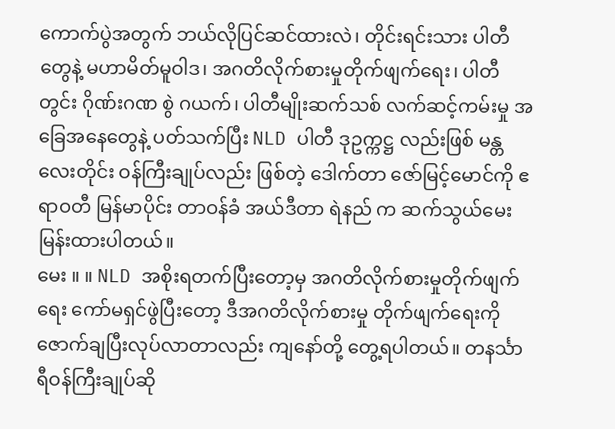ကောက်ပွဲအတွက် ဘယ်လိုပြင်ဆင်ထားလဲ၊ တိုင်းရင်းသား ပါတီတွေနဲ့ မဟာမိတ်မူဝါဒ၊ အဂတိလိုက်စားမှုတိုက်ဖျက်ရေး၊ ပါတီတွင်း ဂိုဏ်းဂဏ စွဲ ဂယက်၊ ပါတီမျိုးဆက်သစ် လက်ဆင့်ကမ်းမှု အခြေအနေတွေနဲ့ ပတ်သက်ပြီး NLD ပါတီ ဒုဥက္ကဋ္ဌ လည်းဖြစ် မန္တလေးတိုင်း ဝန်ကြီးချုပ်လည်း ဖြစ်တဲ့ ဒေါက်တာ ဇော်မြင့်မောင်ကို ဧရာဝတီ မြန်မာပိုင်း တာဝန်ခံ အယ်ဒီတာ ရဲနည် က ဆက်သွယ်မေးမြန်းထားပါတယ်။
မေး ။ ။ NLD အစိုးရတက်ပြီးတော့မှ အဂတိလိုက်စားမှုတိုက်ဖျက်ရေး ကော်မရှင်ဖွဲပြီးတော့ ဒီအဂတိလိုက်စားမှု တိုက်ဖျက်ရေးကို ဇောက်ချပြီးလုပ်လာတာလည်း ကျနော်တို့ တွေ့ရပါတယ်။ တနင်္သာရီဝန်ကြီးချုပ်ဆို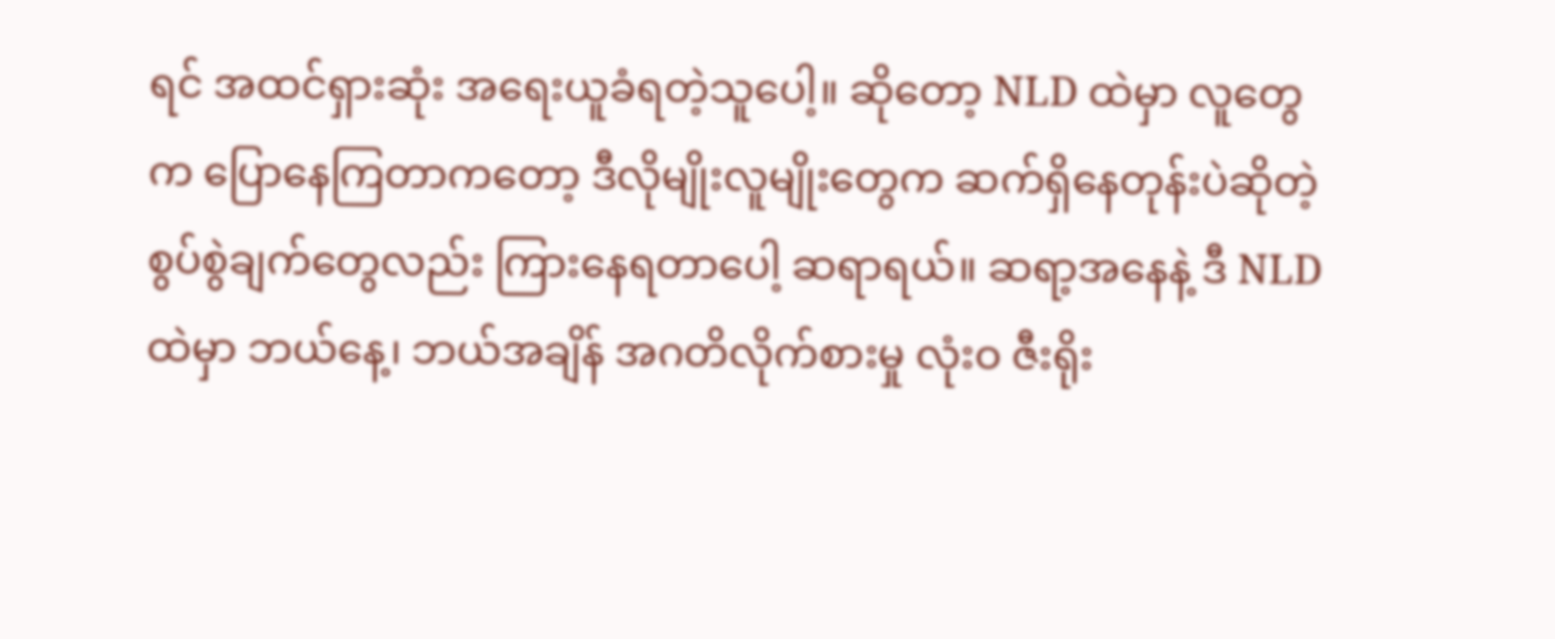ရင် အထင်ရှားဆုံး အရေးယူခံရတဲ့သူပေါ့။ ဆိုတော့ NLD ထဲမှာ လူတွေက ပြောနေကြတာကတော့ ဒီလိုမျိုးလူမျိုးတွေက ဆက်ရှိနေတုန်းပဲဆိုတဲ့ စွပ်စွဲချက်တွေလည်း ကြားနေရတာပေါ့ ဆရာရယ်။ ဆရာ့အနေနဲ့ ဒီ NLD ထဲမှာ ဘယ်နေ့၊ ဘယ်အချိန် အဂတိလိုက်စားမှု လုံးဝ ဇီးရိုး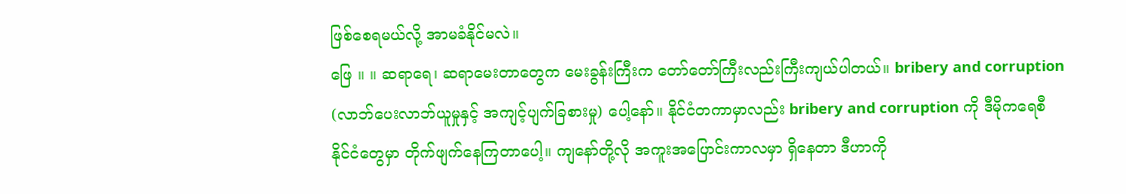ဖြစ်စေရမယ်လို့ အာမခံနိုင်မလဲ။
ဖြေ ။ ။ ဆရာရေ၊ ဆရာမေးတာတွေက မေးခွန်းကြီးက တော်တော်ကြီးလည်းကြီးကျယ်ပါတယ်။ bribery and corruption (လာဘ်ပေးလာဘ်ယူမှုနှင့် အကျင့်ပျက်ခြစားမှု) ပေါ့နော်။ နိုင်ငံတကာမှာလည်း bribery and corruption ကို ဒီမိုကရေစီ နိုင်ငံတွေမှာ တိုက်ဖျက်နေကြတာပေါ့။ ကျနော်တို့လို အကူးအပြောင်းကာလမှာ ရှိနေတာ ဒီဟာကို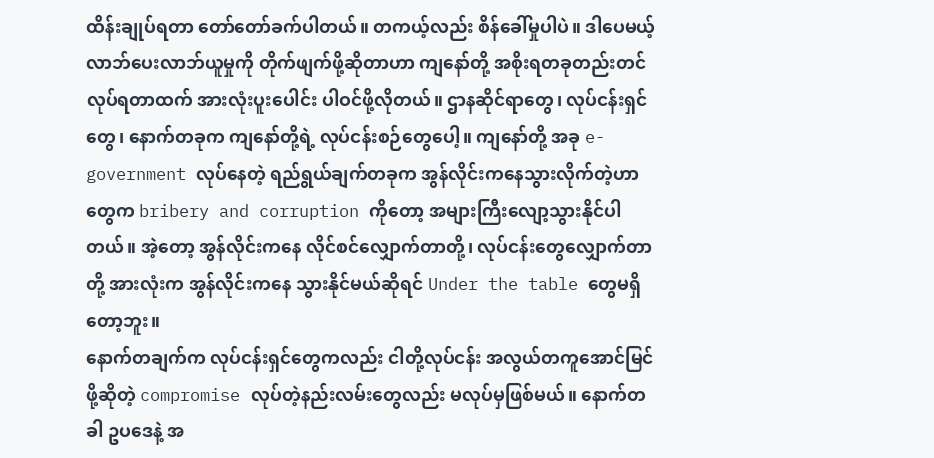ထိန်းချုပ်ရတာ တော်တော်ခက်ပါတယ်။ တကယ့်လည်း စိန်ခေါ်မှုပါပဲ။ ဒါပေမယ့် လာဘ်ပေးလာဘ်ယူမှုကို တိုက်ဖျက်ဖို့ဆိုတာဟာ ကျနော်တို့ အစိုးရတခုတည်းတင် လုပ်ရတာထက် အားလုံးပူးပေါင်း ပါဝင်ဖို့လိုတယ်။ ဌာနဆိုင်ရာတွေ၊ လုပ်ငန်းရှင်တွေ၊ နောက်တခုက ကျနော်တို့ရဲ့ လုပ်ငန်းစဉ်တွေပေါ့။ ကျနော်တို့ အခု e-government လုပ်နေတဲ့ ရည်ရွယ်ချက်တခုက အွန်လိုင်းကနေသွားလိုက်တဲ့ဟာတွေက bribery and corruption ကိုတော့ အများကြီးလျော့သွားနိုင်ပါတယ်။ အဲ့တော့ အွန်လိုင်းကနေ လိုင်စင်လျှောက်တာတို့၊ လုပ်ငန်းတွေလျှောက်တာတို့ အားလုံးက အွန်လိုင်းကနေ သွားနိုင်မယ်ဆိုရင် Under the table တွေမရှိတော့ဘူး။
နောက်တချက်က လုပ်ငန်းရှင်တွေကလည်း ငါတို့လုပ်ငန်း အလွယ်တကူအောင်မြင်ဖို့ဆိုတဲ့ compromise လုပ်တဲ့နည်းလမ်းတွေလည်း မလုပ်မှဖြစ်မယ်။ နောက်တခါ ဥပဒေနဲ့ အ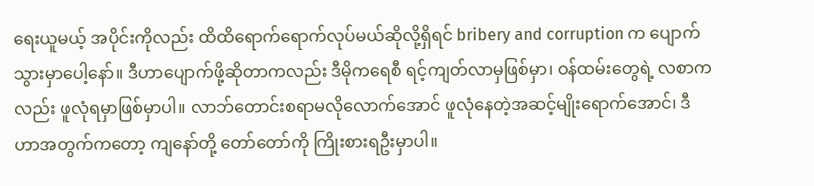ရေးယူမယ့် အပိုင်းကိုလည်း ထိထိရောက်ရောက်လုပ်မယ်ဆိုလို့ရှိရင် bribery and corruption က ပျောက်သွားမှာပေါ့နော်။ ဒီဟာပျောက်ဖို့ဆိုတာကလည်း ဒီမိုကရေစီ ရင့်ကျတ်လာမှဖြစ်မှာ၊ ဝန်ထမ်းတွေရဲ့ လစာကလည်း ဖူလုံရမှာဖြစ်မှာပါ။ လာဘ်တောင်းစရာမလိုလောက်အောင် ဖူလုံနေတဲ့အဆင့်မျိုးရောက်အောင်၊ ဒီဟာအတွက်ကတော့ ကျနော်တို့ တော်တော်ကို ကြိုးစားရဦးမှာပါ။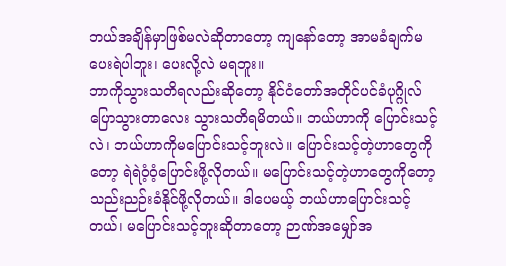ဘယ်အချိန်မှာဖြစ်မလဲဆိုတာတော့ ကျနော်တော့ အာမခံချက်မပေးရဲပါဘူး၊ ပေးလို့လဲ မရဘူး။
ဘာကိုသွားသတိရလည်းဆိုတော့ နိုင်ငံတော်အတိုင်ပင်ခံပုဂ္ဂိုလ်ပြောသွားတာလေး သွားသတိရမိတယ်။ ဘယ်ဟာကို ပြောင်းသင့်လဲ၊ ဘယ်ဟာကိုမပြောင်းသင့်ဘူးလဲ။ ပြောင်းသင့်တဲ့ဟာတွေကိုတော့ ရဲရဲဝံ့ဝံ့ပြောင်းဖို့လိုတယ်။ မပြောင်းသင့်တဲ့ဟာတွေကိုတော့ သည်းညဉ်းခံနိုင်ဖို့လိုတယ်။ ဒါပေမယ့် ဘယ်ဟာပြောင်းသင့်တယ်၊ မပြောင်းသင့်ဘူးဆိုတာတော့ ဉာဏ်အမျှော်အ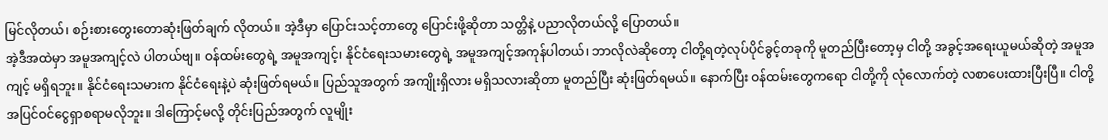မြင်လိုတယ်၊ စဉ်းစားတွေးတောဆုံးဖြတ်ချက် လိုတယ်။ အဲ့ဒီမှာ ပြောင်းသင့်တာတွေ ပြောင်းဖို့ဆိုတာ သတ္တိနဲ့ ပညာလိုတယ်လို့ ပြောတယ်။
အဲ့ဒီအထဲမှာ အမူအကျင့်လဲ ပါတယ်ဗျ။ ဝန်ထမ်းတွေရဲ့ အမူအကျင့်၊ နိုင်ငံရေးသမားတွေရဲ့ အမူအကျင့်အကုန်ပါတယ်၊ ဘာလိုလဲဆိုတော့ ငါတို့ရတဲ့လုပ်ပိုင်ခွင့်တခုကို မူတည်ပြီးတော့မှ ငါတို့ အခွင့်အရေးယူမယ်ဆိုတဲ့ အမူအကျင့် မရှိရဘူး။ နိုင်ငံရေးသမားက နိုင်ငံရေးနဲ့ပဲ ဆုံးဖြတ်ရမယ်။ ပြည်သူအတွက် အကျိုးရှိလား မရှိသလားဆိုတာ မူတည်ပြီး ဆုံးဖြတ်ရမယ်။ နောက်ပြီး ဝန်ထမ်းတွေကရော ငါတို့ကို လုံလောက်တဲ့ လစာပေးထားပြီးပြီ။ ငါတို့အပြင်ဝင်ငွေရှာစရာမလိုဘူး။ ဒါကြောင့်မလို့ တိုင်းပြည်အတွက် လူမျိုး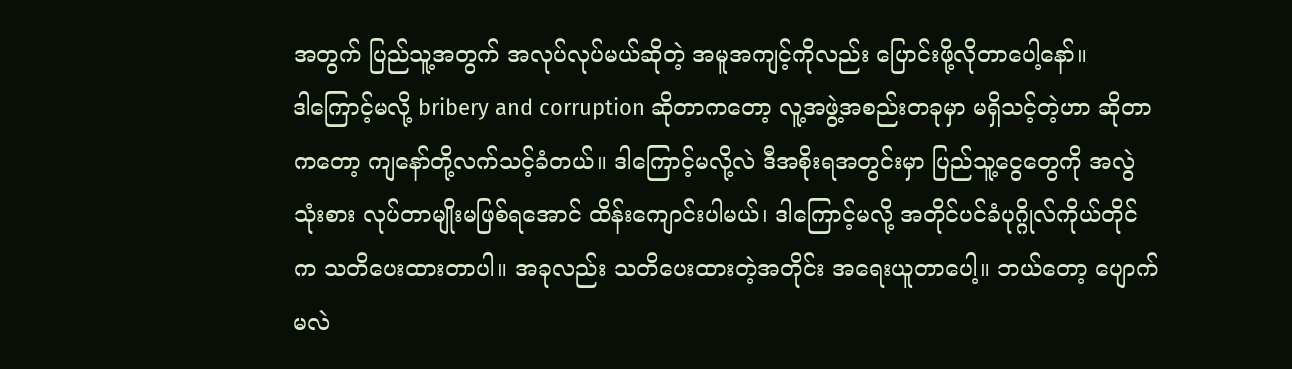အတွက် ပြည်သူ့အတွက် အလုပ်လုပ်မယ်ဆိုတဲ့ အမူအကျင့်ကိုလည်း ပြောင်းဖို့လိုတာပေါ့နော်။
ဒါကြောင့်မလို့ bribery and corruption ဆိုတာကတော့ လူ့အဖွဲ့အစည်းတခုမှာ မရှိသင့်တဲ့ဟာ ဆိုတာကတော့ ကျနော်တို့လက်သင့်ခံတယ်။ ဒါကြောင့်မလို့လဲ ဒီအစိုးရအတွင်းမှာ ပြည်သူ့ငွေတွေကို အလွဲသုံးစား လုပ်တာမျိုးမဖြစ်ရအောင် ထိန်းကျောင်းပါမယ်၊ ဒါကြောင့်မလို့ အတိုင်ပင်ခံပုဂ္ဂိုလ်ကိုယ်တိုင်က သတိပေးထားတာပါ။ အခုလည်း သတိပေးထားတဲ့အတိုင်း အရေးယူတာပေါ့။ ဘယ်တော့ ပျောက်မလဲ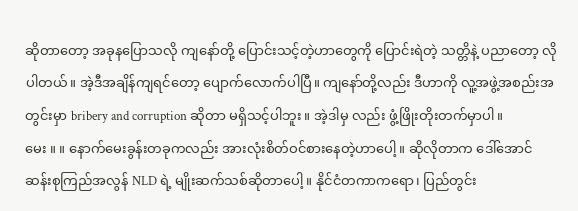ဆိုတာတော့ အခုနပြောသလို ကျနော်တို့ ပြောင်းသင့်တဲ့ဟာတွေကို ပြောင်းရဲတဲ့ သတ္တိနဲ့ ပညာတော့ လိုပါတယ်။ အဲ့ဒီအချိန်ကျရင်တော့ ပျောက်လောက်ပါပြီ။ ကျနော်တို့လည်း ဒီဟာကို လူ့အဖွဲ့အစည်းအတွင်းမှာ bribery and corruption ဆိုတာ မရှိသင့်ပါဘူး။ အဲ့ဒါမှ လည်း ဖွံ့ဖြိုးတိုးတက်မှာပါ။
မေး ။ ။ နောက်မေးခွန်းတခုကလည်း အားလုံးစိတ်ဝင်စားနေတဲ့ဟာပေါ့။ ဆိုလိုတာက ဒေါ်အောင်ဆန်းစုကြည်အလွန် NLD ရဲ့ မျိုးဆက်သစ်ဆိုတာပေါ့။ နိုင်ငံတကာကရော၊ ပြည်တွင်း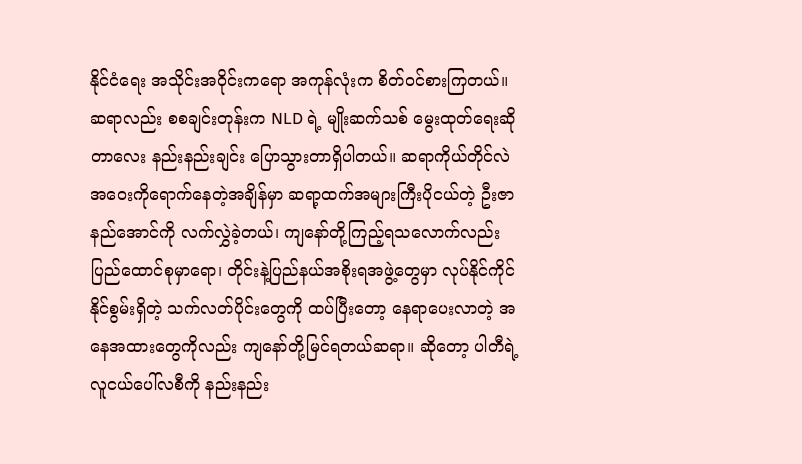နိုင်ငံရေး အသိုင်းအဝိုင်းကရော အကုန်လုံးက စိတ်ဝင်စားကြတယ်။ ဆရာလည်း စစချင်းတုန်းက NLD ရဲ့ မျိုးဆက်သစ် မွေးထုတ်ရေးဆိုတာလေး နည်းနည်းချင်း ပြောသွားတာရှိပါတယ်။ ဆရာကိုယ်တိုင်လဲ အဝေးကိုရောက်နေတဲ့အချိန်မှာ ဆရာ့ထက်အများကြီးပိုငယ်တဲ့ ဦးဇာနည်အောင်ကို လက်လွှဲခဲ့တယ်၊ ကျနော်တို့ကြည့်ရသလောက်လည်း ပြည်ထောင်စုမှာရော၊ တိုင်းနဲ့ပြည်နယ်အစိုးရအဖွဲ့တွေမှာ လုပ်နိုင်ကိုင်နိုင်စွမ်းရှိတဲ့ သက်လတ်ပိုင်းတွေကို ထပ်ပြီးတော့ နေရာပေးလာတဲ့ အနေအထားတွေကိုလည်း ကျနော်တို့မြင်ရတယ်ဆရာ။ ဆိုတော့ ပါတီရဲ့ လူငယ်ပေါ်လစီကို နည်းနည်း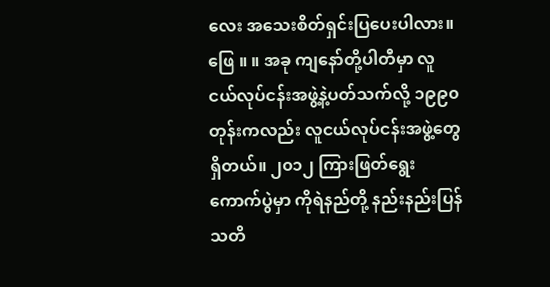လေး အသေးစိတ်ရှင်းပြပေးပါလား။
ဖြေ ။ ။ အခု ကျနော်တို့ပါတီမှာ လူငယ်လုပ်ငန်းအဖွဲ့နဲ့ပတ်သက်လို့ ၁၉၉၀ တုန်းကလည်း လူငယ်လုပ်ငန်းအဖွဲ့တွေရှိတယ်။ ၂၀၁၂ ကြားဖြတ်ရွေးကောက်ပွဲမှာ ကိုရဲနည်တို့ နည်းနည်းပြန်သတိ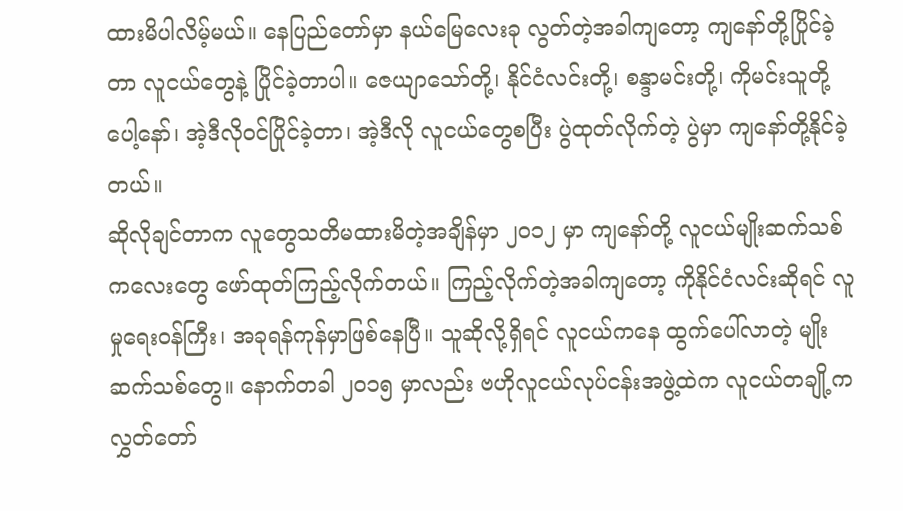ထားမိပါလိမ့်မယ်။ နေပြည်တော်မှာ နယ်မြေလေးခု လွတ်တဲ့အခါကျတော့ ကျနော်တို့ပြိုင်ခဲ့တာ လူငယ်တွေနဲ့ ပြိုင်ခဲ့တာပါ။ ဇေယျာသော်တို့၊ နိုင်ငံလင်းတို့၊ စန္ဒာမင်းတို့၊ ကိုမင်းသူတို့ပေါ့နော်၊ အဲ့ဒီလိုဝင်ပြိုင်ခဲ့တာ၊ အဲ့ဒီလို လူငယ်တွေစပြီး ပွဲထုတ်လိုက်တဲ့ ပွဲမှာ ကျနော်တို့နိုင်ခဲ့တယ်။
ဆိုလိုချင်တာက လူတွေသတိမထားမိတဲ့အချိန်မှာ ၂၀၁၂ မှာ ကျနော်တို့ လူငယ်မျိုးဆက်သစ်ကလေးတွေ ဖော်ထုတ်ကြည့်လိုက်တယ်။ ကြည့်လိုက်တဲ့အခါကျတော့ ကိုနိုင်ငံလင်းဆိုရင် လူမှုရေးဝန်ကြီး၊ အခုရန်ကုန်မှာဖြစ်နေပြီ။ သူဆိုလို့ရှိရင် လူငယ်ကနေ ထွက်ပေါ်လာတဲ့ မျိုးဆက်သစ်တွေ။ နောက်တခါ ၂၀၁၅ မှာလည်း ဗဟိုလူငယ်လုပ်ငန်းအဖွဲ့ထဲက လူငယ်တချို့က လွှတ်တော်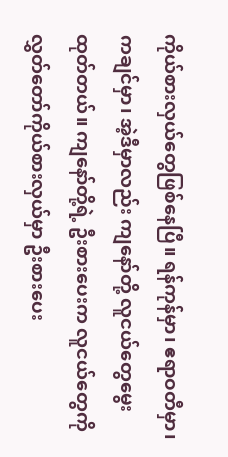ကိုယ်စားလှယ်တွေဖြစ်နေပြီ။ ရန်ကုန်မှာ၊ ဧရာဝတီမှာ၊ ကချင်မှာ၊ အဲ့ဒီမှာလည်း ကျနော်တို့ လူငယ်တွေမွေးထုတ်တယ်။ ကျနော်တို့ရဲ့ ဦးစားပေးက လူငယ်တွေကို လွှတ်တော်ကိုယ်စားလှယ်မှာ ဦးစားပေး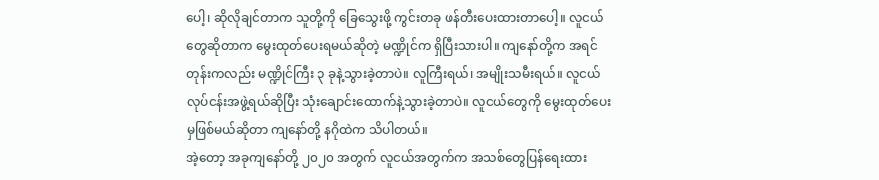ပေါ့၊ ဆိုလိုချင်တာက သူတို့ကို ခြေသွေးဖို့ ကွင်းတခု ဖန်တီးပေးထားတာပေါ့။ လူငယ်တွေဆိုတာက မွေးထုတ်ပေးရမယ်ဆိုတဲ့ မဏ္ဍိုင်က ရှိပြီးသားပါ။ ကျနော်တို့က အရင်တုန်းကလည်း မဏ္ဍိုင်ကြီး ၃ ခုနဲ့သွားခဲ့တာပဲ။ လူကြီးရယ်၊ အမျိုးသမီးရယ်။ လူငယ်လုပ်ငန်းအဖွဲ့ရယ်ဆိုပြီး သုံးချောင်းထောက်နဲ့သွားခဲ့တာပဲ။ လူငယ်တွေကို မွေးထုတ်ပေးမှဖြစ်မယ်ဆိုတာ ကျနော်တို့ နဂိုထဲက သိပါတယ်။
အဲ့တော့ အခုကျနော်တို့ ၂၀၂၀ အတွက် လူငယ်အတွက်က အသစ်တွေပြန်ရေးထား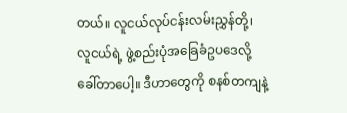တယ်။ လူငယ်လုပ်ငန်းလမ်းညွှန်တို့၊ လူငယ်ရဲ့ ဖွဲ့စည်းပုံအခြေခံဥပဒေလို့ ခေါ်တာပေါ့။ ဒီဟာတွေကို စနစ်တကျနဲ့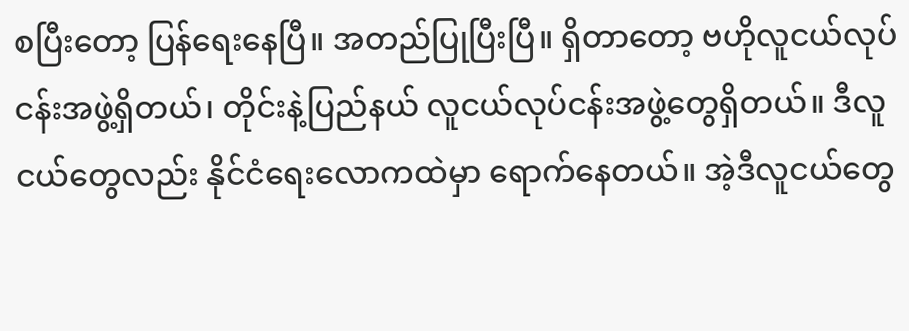စပြီးတော့ ပြန်ရေးနေပြီ။ အတည်ပြုပြီးပြီ။ ရှိတာတော့ ဗဟိုလူငယ်လုပ်ငန်းအဖွဲ့ရှိတယ်၊ တိုင်းနဲ့ပြည်နယ် လူငယ်လုပ်ငန်းအဖွဲ့တွေရှိတယ်။ ဒီလူငယ်တွေလည်း နိုင်ငံရေးလောကထဲမှာ ရောက်နေတယ်။ အဲ့ဒီလူငယ်တွေ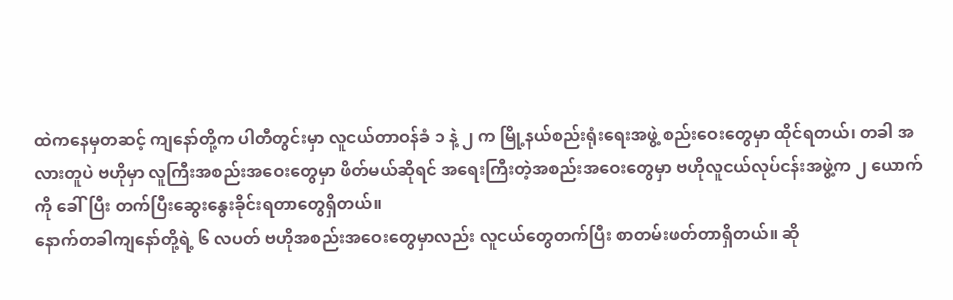ထဲကနေမှတဆင့် ကျနော်တို့က ပါတီတွင်းမှာ လူငယ်တာဝန်ခံ ၁ နဲ့ ၂ က မြို့နယ်စည်းရုံးရေးအဖွဲ့ စည်းဝေးတွေမှာ ထိုင်ရတယ်၊ တခါ အလားတူပဲ ဗဟိုမှာ လူကြီးအစည်းအဝေးတွေမှာ ဖိတ်မယ်ဆိုရင် အရေးကြီးတဲ့အစည်းအဝေးတွေမှာ ဗဟိုလူငယ်လုပ်ငန်းအဖွဲ့က ၂ ယောက်ကို ခေါ်ပြီး တက်ပြီးဆွေးနွေးခိုင်းရတာတွေရှိတယ်။
နောက်တခါကျနော်တို့ရဲ့ ၆ လပတ် ဗဟိုအစည်းအဝေးတွေမှာလည်း လူငယ်တွေတက်ပြီး စာတမ်းဖတ်တာရှိတယ်။ ဆို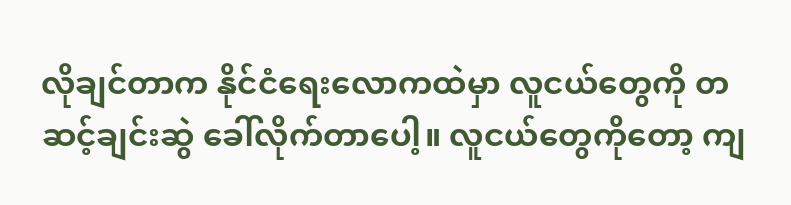လိုချင်တာက နိုင်ငံရေးလောကထဲမှာ လူငယ်တွေကို တဆင့်ချင်းဆွဲ ခေါ်လိုက်တာပေါ့။ လူငယ်တွေကိုတော့ ကျ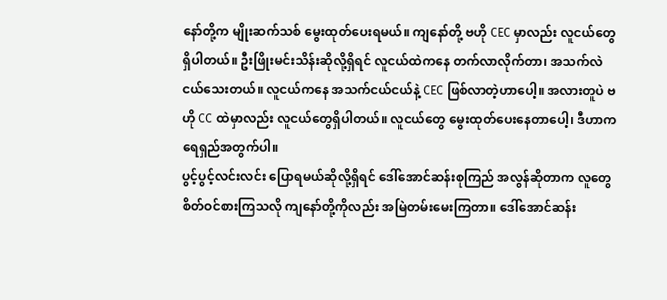နော်တို့က မျိုးဆက်သစ် မွေးထုတ်ပေးရမယ်။ ကျနော်တို့ ဗဟို CEC မှာလည်း လူငယ်တွေရှိပါတယ်။ ဦးဖြိုးမင်းသိန်းဆိုလို့ရှိရင် လူငယ်ထဲကနေ တက်လာလိုက်တာ၊ အသက်လဲ ငယ်သေးတယ်။ လူငယ်ကနေ အသက်ငယ်ငယ်နဲ့ CEC ဖြစ်လာတဲ့ဟာပေါ့။ အလားတူပဲ ဗဟို CC ထဲမှာလည်း လူငယ်တွေရှိပါတယ်။ လူငယ်တွေ မွေးထုတ်ပေးနေတာပေါ့၊ ဒီဟာက ရေရှည်အတွက်ပါ။
ပွင့်ပွင့်လင်းလင်း ပြောရမယ်ဆိုလို့ရှိရင် ဒေါ်အောင်ဆန်းစုကြည် အလွန်ဆိုတာက လူတွေစိတ်ဝင်စားကြသလို ကျနော်တို့ကိုလည်း အမြဲတမ်းမေးကြတာ။ ဒေါ်အောင်ဆန်း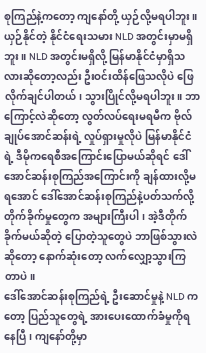စုကြည်နဲ့ကတော့ ကျနော်တို့ ယှဉ်လို့မရပါဘူး။ ယှဉ်နိုင်တဲ့ နိုင်ငံရေးသမား NLD အတွင်းမှာမရှိဘူး။ NLD အတွင်းမရှိလို့ မြန်မာနိုင်ငံမှာရှိသလားဆိုတော့လည်း ဦးဝင်းထိန်ဖြေသလိုပဲ ဖြေလိုက်ချင်ပါတယ်၊ သွားပြိုင်လို့မရပါဘူး။ ဘာကြောင့်လဲဆိုတော့ လွတ်လပ်ရေးမရမီက ဗိုလ်ချုပ်အောင်ဆန်းရဲ့ လှုပ်ရှားမှုလိုပဲ မြန်မာနိုင်ငံရဲ့ ဒီမိုကရေစီအကြောင်းပြောမယ်ဆိုရင် ဒေါ်အောင်ဆန်းစုကြည်အကြောင်းကို ချန်ထားလို့မရအောင် ဒေါ်အောင်ဆန်းစုကြည်နဲ့ပတ်သက်လို့ တိုက်ခိုက်မှုတွေက အများကြီးပါ၊ အဲ့ဒီတိုက်ခိုက်မယ်ဆိုတဲ့ ပြောတဲ့သူတွေပဲ ဘာဖြစ်သွားလဲဆိုတော့ နောက်ဆုံးတော့ လက်လျှော့သွားကြတာပဲ။
ဒေါ်အောင်ဆန်းစုကြည်ရဲ့ ဦးဆောင်မှုနဲ့ NLD ကတော့ ပြည်သူတွေရဲ့ အားပေးထောက်ခံမှုကိုရနေပြီ၊ ကျနော်တို့မှာ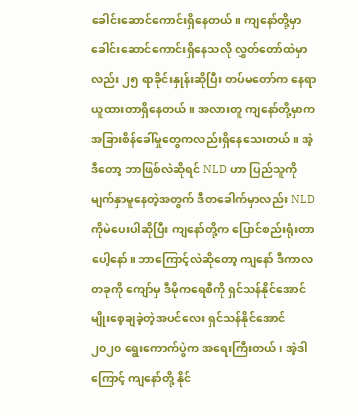ခေါင်းဆောင်ကောင်းရှိနေတယ်။ ကျနော်တို့မှာ ခေါင်းဆောင်ကောင်းရှိနေသလို လွှတ်တော်ထဲမှာလည်း ၂၅ ရာခိုင်းနှုန်းဆိုပြီး တပ်မတော်က နေရာယူထားတာရှိနေတယ်။ အလားတူ ကျနော်တို့မှာက အခြားစိန်ခေါ်မှုတွေကလည်းရှိနေသေးတယ်။ အဲ့ဒီတော့ ဘာဖြစ်လဲဆိုရင် NLD ဟာ ပြည်သူကို မျက်နှာမူနေတဲ့အတွက် ဒီတခေါက်မှာလည်း NLD ကိုမဲပေးပါဆိုပြီး ကျနော်တို့က ပြောင်စည်းရုံးတာပေါ့နော်။ ဘာကြောင့်လဲဆိုတော့ ကျနော် ဒီကာလတခုကို ကျော်မှ ဒီမိုကရေစီကို ရှင်သန်နိုင်အောင် မျိုးစေ့ချခဲ့တဲ့အပင်လေး ရှင်သန်နိုင်အောင် ၂၀၂၀ ရွေးကောက်ပွဲက အရေးကြီးတယ်၊ အဲ့ဒါကြောင့် ကျနော်တို့ နိုင်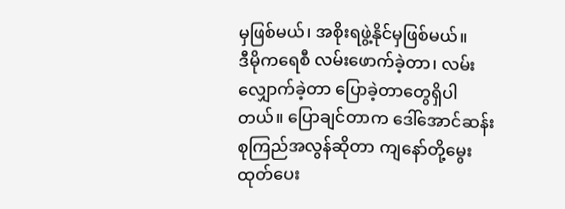မှဖြစ်မယ်၊ အစိုးရဖွဲ့နိုင်မှဖြစ်မယ်။
ဒီမိုကရေစီ လမ်းဖောက်ခဲ့တာ၊ လမ်းလျှောက်ခဲ့တာ ပြောခဲ့တာတွေရှိပါတယ်။ ပြောချင်တာက ဒေါ်အောင်ဆန်းစုကြည်အလွန်ဆိုတာ ကျနော်တို့မွေးထုတ်ပေး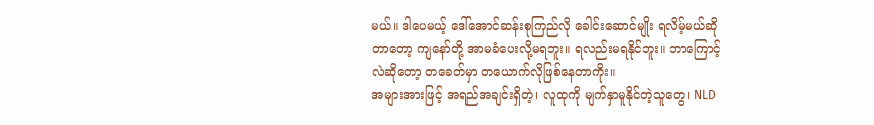မယ်။ ဒါပေမယ့် ဒေါ်အောင်ဆန်းစုကြည်လို ခေါင်းဆောင်မျိုး ရလိမ့်မယ်ဆိုတာတော့ ကျနော်တို့ အာမခံပေးလို့မရဘူး။ ရလည်းမရနိုင်ဘူး။ ဘာကြောင့်လဲဆိုတော့ တခေတ်မှာ တယောက်လိုဖြစ်နေတာကိုး။
အများအားဖြင့် အရည်အချင်းရှိတဲ့၊ လူထုကို မျက်နှာမူနိုင်တဲ့သူတွေ၊ NLD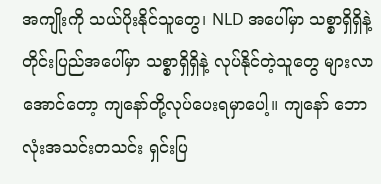အကျိုးကို သယ်ပိုးနိုင်သူတွေ၊ NLD အပေါ်မှာ သစ္စာရှိရှိနဲ့ တိုင်းပြည်အပေါ်မှာ သစ္စာရှိရှိနဲ့ လုပ်နိုင်တဲ့သူတွေ များလာအောင်တော့ ကျနော်တို့လုပ်ပေးရမှာပေါ့။ ကျနော် ဘောလုံးအသင်းတသင်း ရှင်းပြ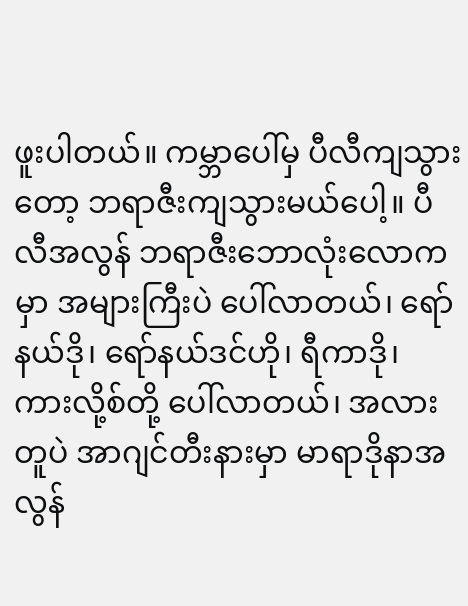ဖူးပါတယ်။ ကမ္ဘာပေါ်မှ ပီလီကျသွားတော့ ဘရာဇီးကျသွားမယ်ပေါ့။ ပီလီအလွန် ဘရာဇီးဘောလုံးလောကမှာ အများကြီးပဲ ပေါ်လာတယ်၊ ရော်နယ်ဒို၊ ရော်နယ်ဒင်ဟို၊ ရီကာဒို၊ ကားလို့စ်တို့ ပေါ်လာတယ်၊ အလားတူပဲ အာဂျင်တီးနားမှာ မာရာဒိုနာအလွန်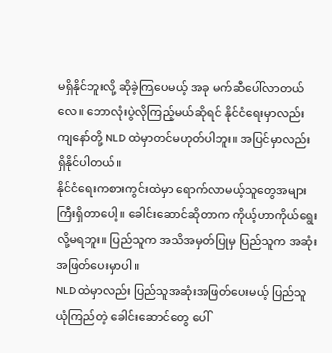မရှိနိုင်ဘူးလို့ ဆိုခဲ့ကြပေမယ့် အခု မက်ဆီပေါ်လာတယ်လေ။ ဘောလုံးပွဲလိုကြည့်မယ်ဆိုရင် နိုင်ငံရေးမှာလည်း ကျနော်တို့ NLD ထဲမှာတင်မဟုတ်ပါဘူး။ အပြင်မှာလည်း ရှိနိုင်ပါတယ်။
နိုင်ငံရေးကစားကွင်းထဲမှာ ရောက်လာမယ့်သူတွေအများကြီးရှိတာပေါ့။ ခေါင်းဆောင်ဆိုတာက ကိုယ့်ဟာကိုယ်ရွေးလို့မရဘူး။ ပြည်သူက အသိအမှတ်ပြုမှ ပြည်သူက အဆုံးအဖြတ်ပေးမှာပါ။
NLD ထဲမှာလည်း ပြည်သူအဆုံးအဖြတ်ပေးမယ့် ပြည်သူယုံကြည်တဲ့ ခေါင်းဆောင်တွေ ပေါ်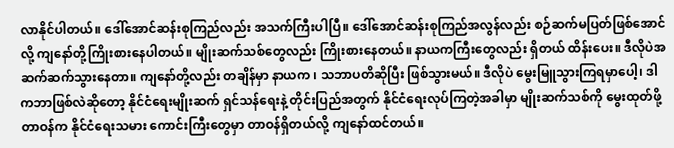လာနိုင်ပါတယ်။ ဒေါ်အောင်ဆန်းစုကြည်လည်း အသက်ကြီးပါပြီ။ ဒေါ်အောင်ဆန်းစုကြည်အလွန်လည်း စဉ်ဆက်မပြတ်ဖြစ်အောင်လို့ ကျနော်တို့ကြိုးစားနေပါတယ်။ မျိုးဆက်သစ်တွေလည်း ကြိုးစားနေတယ်။ နာယကကြီးတွေလည်း ရှိတယ် ထိန်းပေး။ ဒီလိုပဲအဆက်ဆက်သွားနေတာ။ ကျနော်တို့လည်း တချိန်မှာ နာယက ၊ သဘာပတိဆိုပြီး ဖြစ်သွားမယ်။ ဒီလိုပဲ မွေးမြူသွားကြရမှာပေါ့၊ ဒါကဘာဖြစ်လဲဆိုတော့ နိုင်ငံရေးမျိုးဆက် ရှင်သန်ရေးနဲ့ တိုင်းပြည်အတွက် နိုင်ငံရေးလုပ်ကြတဲ့အခါမှာ မျိုးဆက်သစ်ကို မွေးထုတ်ဖို့တာဝန်က နိုင်ငံရေးသမား ကောင်းကြီးတွေမှာ တာဝန်ရှိတယ်လို့ ကျနော်ထင်တယ်။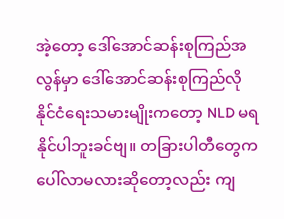အဲ့တော့ ဒေါ်အောင်ဆန်းစုကြည်အလွန်မှာ ဒေါ်အောင်ဆန်းစုကြည်လို နိုင်ငံရေးသမားမျိုးကတော့ NLD မရနိုင်ပါဘူးခင်ဗျ။ တခြားပါတီတွေက ပေါ်လာမလားဆိုတော့လည်း ကျ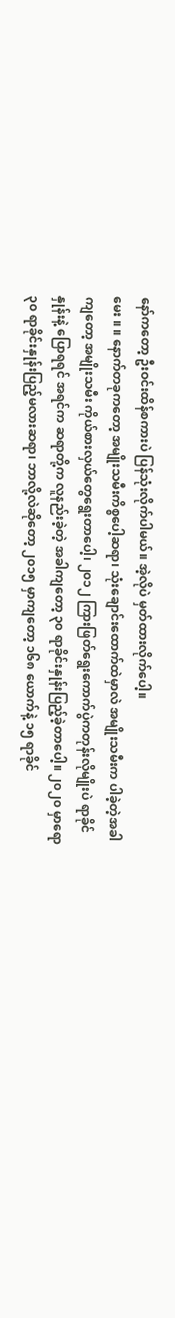နော်ကတော့ ဦးဝင်းထိန်စကားပဲ ပြန်သုံးလိုက်ပါမယ်။ အဲ့လိုပဲ မှတ်ထားလိုက်ပေါ့။
မေး ။ ။ နောက်တခုကတော့ အမျိုးသမီးကိစ္စပေါ့ဆရာ၊ သုံးချောင်းထောက်ထဲမှာလဲ အမျိုးသမီးက ပါခဲ့တဲ့အခါကျတော့ အမျိုးသမီး ကိုယ်စားလှယ်တွေရွေးတာပေါ့၊ ၂၀၁၂ ကြားဖြတ်ရွေးကောက်ပွဲကတုန်းလိုမျိုးပဲ ရာခိုင်နှုန်းနဲ့ ပြောရရင် အရင်က ဆရာတို့က လူနည်းခဲ့တဲ့ အခါကျတော့ ၃၀ ရာခိုင်းနှုန်းပြည့်ခဲ့တာပေါ့။ ၂၀၂၀ မှာရော ၃၀ ရာခိုင်းနှုန်းပြည့်မလားဆရာ၊ ဘာလို့လဲဆိုတော့ ၂၀၁၅ မှာကျတော့ ၁၆၈ ယောက်နဲ့ ၁၅ ရာခိုင်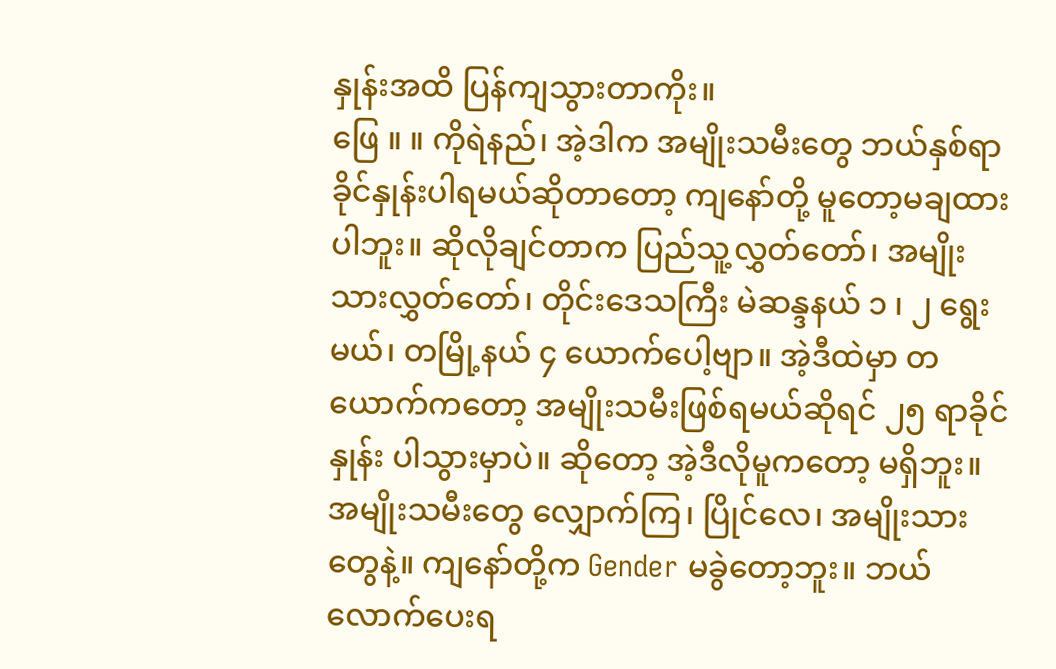နှုန်းအထိ ပြန်ကျသွားတာကိုး။
ဖြေ ။ ။ ကိုရဲနည်၊ အဲ့ဒါက အမျိုးသမီးတွေ ဘယ်နှစ်ရာခိုင်နှုန်းပါရမယ်ဆိုတာတော့ ကျနော်တို့ မူတော့မချထားပါဘူး။ ဆိုလိုချင်တာက ပြည်သူ့လွှတ်တော်၊ အမျိုးသားလွှတ်တော်၊ တိုင်းဒေသကြီး မဲဆန္ဒနယ် ၁ ၊ ၂ ရွေးမယ်၊ တမြို့နယ် ၄ ယောက်ပေါ့ဗျာ။ အဲ့ဒီထဲမှာ တယောက်ကတော့ အမျိုးသမီးဖြစ်ရမယ်ဆိုရင် ၂၅ ရာခိုင်နှုန်း ပါသွားမှာပဲ။ ဆိုတော့ အဲ့ဒီလိုမူကတော့ မရှိဘူး။ အမျိုးသမီးတွေ လျှောက်ကြ၊ ပြိုင်လေ၊ အမျိုးသားတွေနဲ့။ ကျနော်တို့က Gender မခွဲတော့ဘူး။ ဘယ်လောက်ပေးရ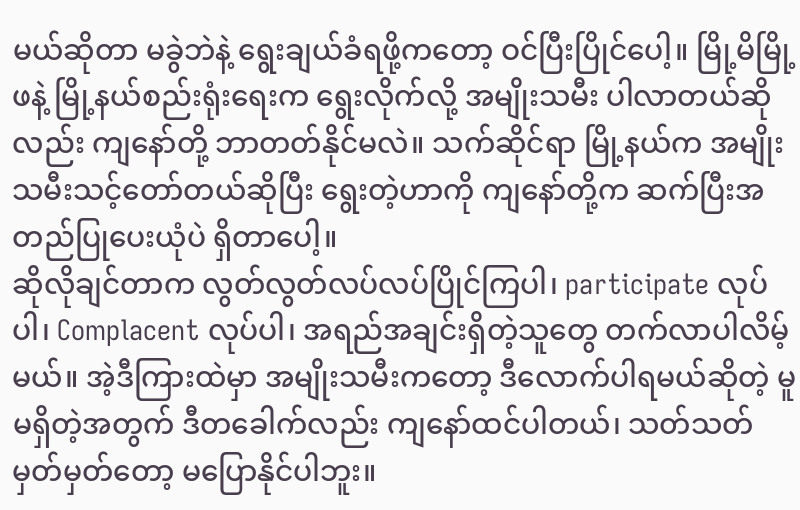မယ်ဆိုတာ မခွဲဘဲနဲ့ ရွေးချယ်ခံရဖို့ကတော့ ဝင်ပြီးပြိုင်ပေါ့။ မြို့မိမြို့ဖနဲ့ မြို့နယ်စည်းရုံးရေးက ရွေးလိုက်လို့ အမျိုးသမီး ပါလာတယ်ဆိုလည်း ကျနော်တို့ ဘာတတ်နိုင်မလဲ။ သက်ဆိုင်ရာ မြို့နယ်က အမျိုးသမီးသင့်တော်တယ်ဆိုပြီး ရွေးတဲ့ဟာကို ကျနော်တို့က ဆက်ပြီးအတည်ပြုပေးယုံပဲ ရှိတာပေါ့။
ဆိုလိုချင်တာက လွတ်လွတ်လပ်လပ်ပြိုင်ကြပါ၊ participate လုပ်ပါ၊ Complacent လုပ်ပါ၊ အရည်အချင်းရှိတဲ့သူတွေ တက်လာပါလိမ့်မယ်။ အဲ့ဒီကြားထဲမှာ အမျိုးသမီးကတော့ ဒီလောက်ပါရမယ်ဆိုတဲ့ မူမရှိတဲ့အတွက် ဒီတခေါက်လည်း ကျနော်ထင်ပါတယ်၊ သတ်သတ်မှတ်မှတ်တော့ မပြောနိုင်ပါဘူး။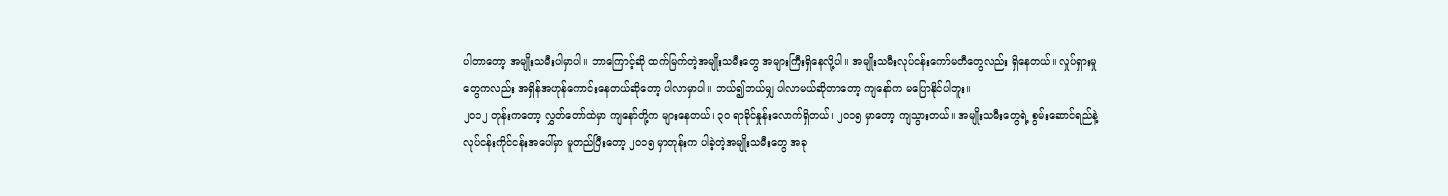ပါတာတော့ အမျိုးသမီးပါမှာပါ။ ဘာကြောင့်ဆို ထက်မြက်တဲ့အမျိုးသမီးတွေ အများကြီးရှိနေလို့ပါ။ အမျိုးသမီးလုပ်ငန်းကော်မတီတွေလည်း ရှိနေတယ်။ လှုပ်ရှားမှုတွေကလည်း အရှိန်အဟုန်ကောင်းနေတယ်ဆိုတော့ ပါလာမှာပါ။ ဘယ်၍ဘယ်မျှ ပါလာမယ်ဆိုတာတော့ ကျနော်က မပြောနိုင်ပါဘူး။
၂၀၁၂ တုန်းကတော့ လွှတ်တော်ထဲမှာ ကျနော်တို့က များနေတယ်၊ ၃၀ ရာခိုင်နှုန်းလောက်ရှိတယ်၊ ၂၀၁၅ မှာတော့ ကျသွားတယ်။ အမျိုးသမီးတွေရဲ့ စွမ်းဆောင်ရည်နဲ့ လုပ်ငန်းကိုင်ငန်းအပေါ်မှာ မူတည်ပြီးတော့ ၂၀၁၅ မှာတုန်းက ပါခဲ့တဲ့အမျိုးသမီးတွေ အခု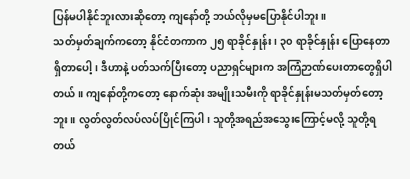ပြန်မပါနိုင်ဘူးလားဆိုတော့ ကျနော်တို့ ဘယ်လိုမှမပြောနိုင်ပါဘူး။
သတ်မှတ်ချက်ကတော့ နိုင်ငံတကာက ၂၅ ရာခိုင်နှုန်း၊ ၃၀ ရာခိုင်နှုန်း ပြောနေတာရှိတာပေါ့၊ ဒီဟာနဲ့ ပတ်သက်ပြီးတော့ ပညာရှင်များက အကြံဉာဏ်ပေးတာတွေရှိပါတယ်။ ကျနော်တို့ကတော့ နောက်ဆုံး အမျိုးသမီးကို ရာခိုင်နှုန်းမသတ်မှတ်တော့ဘူး။ လွတ်လွတ်လပ်လပ်ပြိုင်ကြပါ၊ သူတို့အရည်အသွေးကြောင့်မလို့ သူတို့ရတယ်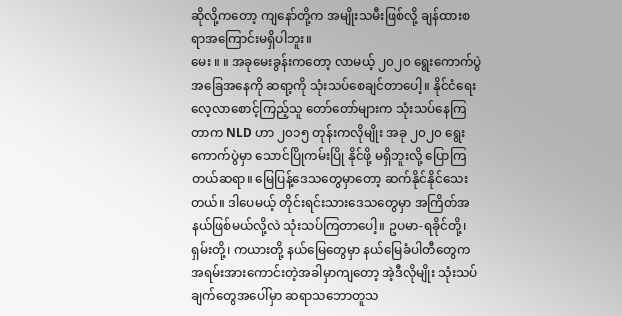ဆိုလို့ကတော့ ကျနော်တို့က အမျိုးသမီးဖြစ်လို့ ချန်ထားစရာအကြောင်းမရှိပါဘူး။
မေး ။ ။ အခုမေးခွန်းကတော့ လာမယ့် ၂၀၂၀ ရွေးကောက်ပွဲ အခြေအနေကို ဆရာ့ကို သုံးသပ်စေချင်တာပေါ့။ နိုင်ငံရေးလေ့လာစောင့်ကြည့်သူ တော်တော်များက သုံးသပ်နေကြတာက NLD ဟာ ၂၀၁၅ တုန်းကလိုမျိုး အခု ၂၀၂၀ ရွေးကောက်ပွဲမှာ သောင်ပြိုကမ်းပြို နိုင်ဖို့ မရှိဘူးလို့ ပြောကြတယ်ဆရာ။ မြေပြန့်ဒေသတွေမှာတော့ ဆက်နိုင်နိုင်သေးတယ်။ ဒါပေမယ့် တိုင်းရင်းသားဒေသတွေမှာ အကြိတ်အနယ်ဖြစ်မယ်လို့လဲ သုံးသပ်ကြတာပေါ့။ ဥပမာ-ရခိုင်တို့၊ ရှမ်းတို့၊ ကယားတို့ နယ်မြေတွေမှာ နယ်မြေခံပါတီတွေက အရမ်းအားကောင်းတဲ့အခါမှာကျတော့ အဲ့ဒီလိုမျိုး သုံးသပ်ချက်တွေအပေါ်မှာ ဆရာသဘောတူသ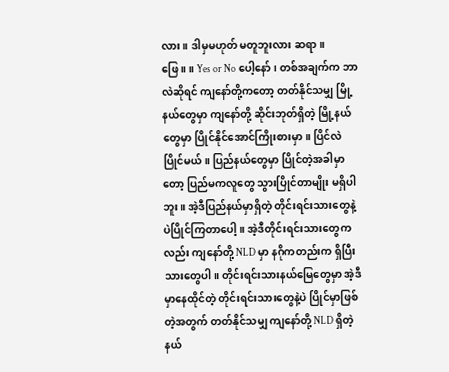လား။ ဒါမှမဟုတ် မတူဘူးလား ဆရာ။
ဖြေ ။ ။ Yes or No ပေါ့နော်၊ တစ်အချက်က ဘာလဲဆိုရင် ကျနော်တို့ကတော့ တတ်နိုင်သမျှ မြို့နယ်တွေမှာ ကျနော်တို့ ဆိုင်းဘုတ်ရှိတဲ့ မြို့နယ်တွေမှာ ပြိုင်နိုင်အောင်ကြိုးစားမှာ။ ပြိင်လဲပြိုင်မယ်။ ပြည်နယ်တွေမှာ ပြိုင်တဲ့အခါမှာတော့ ပြည်မကလူတွေ သွားပြိုင်တာမျိုး မရှိပါဘူး။ အဲ့ဒီပြည်နယ်မှာရှိတဲ့ တိုင်းရင်းသားတွေနဲ့ ပဲပြိုင်ကြတာပေါ့။ အဲ့ဒီတိုင်းရင်းသားတွေကလည်း ကျနော်တို့ NLD မှာ နဂိုကတည်းက ရှိပြီးသားတွေပါ။ တိုင်းရင်းသားနယ်မြေတွေမှာ အဲ့ဒီမှာနေထိုင်တဲ့ တိုင်းရင်းသားတွေနဲ့ပဲ ပြိုင်မှာဖြစ်တဲ့အတွက် တတ်နိုင်သမျှ ကျနော်တို့ NLD ရှိတဲ့ နယ်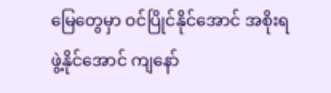မြေတွေမှာ ဝင်ပြိုင်နိုင်အောင် အစိုးရဖွဲ့နိုင်အောင် ကျနော်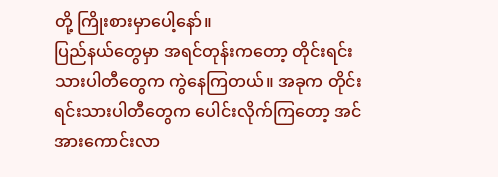တို့ ကြိုးစားမှာပေါ့နော်။
ပြည်နယ်တွေမှာ အရင်တုန်းကတော့ တိုင်းရင်းသားပါတီတွေက ကွဲနေကြတယ်။ အခုက တိုင်းရင်းသားပါတီတွေက ပေါင်းလိုက်ကြတော့ အင်အားကောင်းလာ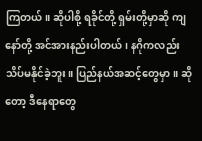ကြတယ်။ ဆိုပါစို့ ရခိုင်တို့ ရှမ်းတို့မှာဆို ကျနော်တို့ အင်အားနည်းပါတယ်၊ နဂိုကလည်း သိပ်မနိုင်ခဲ့ဘူး။ ပြည်နယ်အဆင့်တွေမှာ။ ဆိုတော့ ဒီနေရာတွေ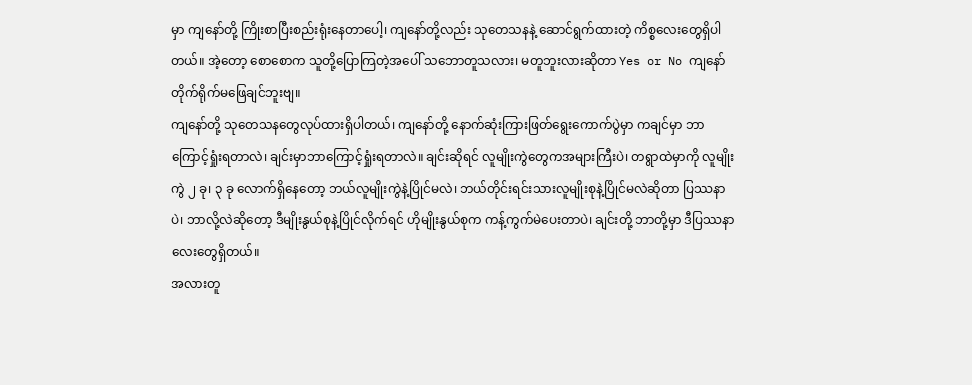မှာ ကျနော်တို့ ကြိုးစာပြီးစည်းရုံးနေတာပေါ့၊ ကျနော်တို့လည်း သုတေသနနဲ့ ဆောင်ရွက်ထားတဲ့ ကိစ္စလေးတွေရှိပါတယ်။ အဲ့တော့ စောစောက သူတို့ပြောကြတဲ့အပေါ် သဘောတူသလား၊ မတူဘူးလားဆိုတာ Yes or No ကျနော်တိုက်ရိုက်မဖြေချင်ဘူးဗျ။
ကျနော်တို့ သုတေသနတွေလုပ်ထားရှိပါတယ်၊ ကျနော်တို့ နောက်ဆုံးကြားဖြတ်ရွေးကောက်ပွဲမှာ ကချင်မှာ ဘာကြောင့်ရှုံးရတာလဲ၊ ချင်းမှာဘာကြောင့်ရှုံးရတာလဲ။ ချင်းဆိုရင် လူမျိုးကွဲတွေကအများကြီးပဲ၊ တရွာထဲမှာကို လူမျိုးကွဲ ၂ ခု၊ ၃ ခု လောက်ရှိနေတော့ ဘယ်လူမျိုးကွဲနဲ့ပြိုင်မလဲ၊ ဘယ်တိုင်းရင်းသားလူမျိုးစုနဲ့ပြိုင်မလဲဆိုတာ ပြဿနာပဲ၊ ဘာလို့လဲဆိုတော့ ဒီမျိုးနွယ်စုနဲ့ပြိုင်လိုက်ရင် ဟိုမျိုးနွယ်စုက ကန့်ကွက်မဲပေးတာပဲ၊ ချင်းတို့ ဘာတို့မှာ ဒီပြဿနာလေးတွေရှိတယ်။
အလားတူ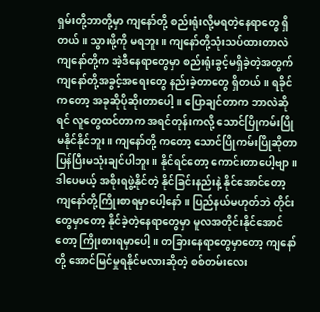ရှမ်းတို့ဘာတို့မှာ ကျနော်တို့ စည်းရုံးလို့မရတဲ့နေရာတွေ ရှိတယ်။ သွားဖို့ကို မရဘူး။ ကျနော်တို့သုံးသပ်ထားတာလဲ ကျနော်တို့က အဲ့ဒီနေရာတွေမှာ စည်းရုံးခွင့်မရှိခဲ့တဲ့အတွက် ကျနော်တို့အခွင့်အရေးတွေ နည်းခဲ့တာတွေ ရှိတယ်။ ရခိုင်ကတော့ အခုဆိုပိုဆိုးတာပေါ့။ ပြောချင်တာက ဘာလဲဆိုရင် လူတွေထင်တာက အရင်တုန်းကလို့ သောင်ပြိုကမ်းပြိုမနိုင်နိုင်ဘူး။ ကျနော်တို့ ကတော့ သောင်ပြိုကမ်းပြိုဆိုတာ ပြန်ပြီးမသုံးချင်ပါဘူး။ နိုင်ရင်တော့ ကောင်းတာပေါ့ဗျာ။
ဒါပေမယ့် အစိုးရဖွဲ့နိုင်တဲ့ နိုင်ခြင်းနည်းနဲ့ နိုင်အောင်တော့ ကျနော်တို့ကြိုးစာရမှာပေါ့နော်။ ပြည်နယ်မဟုတ်ဘဲ တိုင်းတွေမှာတော့ နိုင်ခဲ့တဲ့နေရာတွေမှာ မူလအတိုင်းနိုင်အောင်တော့ ကြိုးစားရမှာပေါ့။ တခြားနေရာတွေမှာတော့ ကျနော်တို့ အောင်မြင်မှုရနိုင်မလားဆိုတဲ့ စစ်တမ်းလေး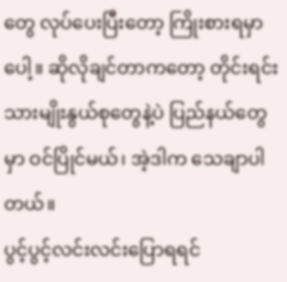တွေ လုပ်ပေးပြီးတော့ ကြိုးစားရမှာပေါ့။ ဆိုလိုချင်တာကတော့ တိုင်းရင်းသားမျိုးနွယ်စုတွေနဲ့ပဲ ပြည်နယ်တွေမှာ ဝင်ပြိုင်မယ်၊ အဲ့ဒါက သေချာပါတယ်။
ပွင့်ပွင့်လင်းလင်းပြောရရင်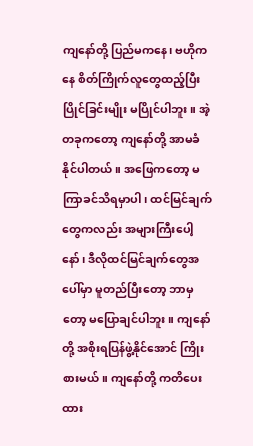ကျနော်တို့ ပြည်မကနေ၊ ဗဟိုကနေ စိတ်ကြိုက်လူတွေထည့်ပြီး ပြိုင်ခြင်းမျိုး မပြိုင်ပါဘူး။ အဲ့တခုကတော့ ကျနော်တို့ အာမခံနိုင်ပါတယ်။ အဖြေကတော့ မကြာခင်သိရမှာပါ၊ ထင်မြင်ချက်တွေကလည်း အများကြီးပေါ့နော်၊ ဒီလိုထင်မြင်ချက်တွေအပေါ်မှာ မူတည်ပြီးတော့ ဘာမှတော့ မပြောချင်ပါဘူး။ ကျနော်တို့ အစိုးရပြန်ဖွဲ့နိုင်အောင် ကြိုးစားမယ်။ ကျနော်တို့ ကတိပေးထား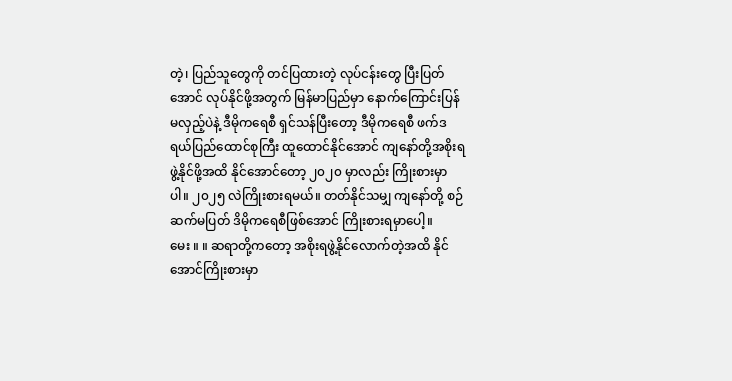တဲ့၊ ပြည်သူတွေကို တင်ပြထားတဲ့ လုပ်ငန်းတွေ ပြီးပြတ်အောင် လုပ်နိုင်ဖို့အတွက် မြန်မာပြည်မှာ နောက်ကြောင်းပြန်မလှည့်ပဲနဲ့ ဒီမိုကရေစီ ရှင်သန်ပြီးတော့ ဒီမိုကရေစီ ဖက်ဒရယ်ပြည်ထောင်စုကြီး ထူထောင်နိုင်အောင် ကျနော်တို့အစိုးရဖွဲ့နိုင်ဖို့အထိ နိုင်အောင်တော့ ၂၀၂၀ မှာလည်း ကြိုးစားမှာပါ။ ၂၀၂၅ လဲကြိုးစားရမယ်။ တတ်နိုင်သမျှ ကျနော်တို့ စဉ်ဆက်မပြတ် ဒိမိုကရေစီဖြစ်အောင် ကြိုးစားရမှာပေါ့။
မေး ။ ။ ဆရာတို့ကတော့ အစိုးရဖွဲ့နိုင်လောက်တဲ့အထိ နိုင်အောင်ကြိုးစားမှာ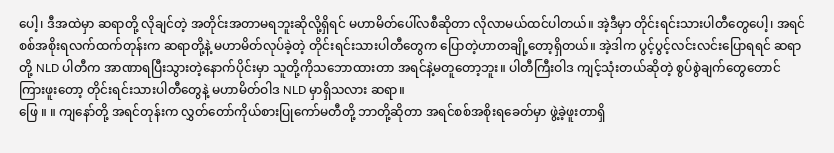ပေါ့၊ ဒီအထဲမှာ ဆရာတို့ လိုချင်တဲ့ အတိုင်းအတာမရဘူးဆိုလို့ရှိရင် မဟာမိတ်ပေါ်လစီဆိုတာ လိုလာမယ်ထင်ပါတယ်။ အဲ့ဒီမှာ တိုင်းရင်းသားပါတီတွေပေါ့၊ အရင်စစ်အစိုးရလက်ထက်တုန်းက ဆရာတို့နဲ့ မဟာမိတ်လုပ်ခဲ့တဲ့ တိုင်းရင်းသားပါတီတွေက ပြောတဲ့ဟာတချို့တော့ရှိတယ်။ အဲ့ဒါက ပွင့်ပွင့်လင်းလင်းပြောရရင် ဆရာတို့ NLD ပါတီက အာဏာရပြီးသွားတဲ့နောက်ပိုင်းမှာ သူတို့ကိုသဘောထားတာ အရင်နဲ့မတူတော့ဘူး။ ပါတီကြီးဝါဒ ကျင့်သုံးတယ်ဆိုတဲ့ စွပ်စွဲချက်တွေတောင် ကြားဖူးတော့ တိုင်းရင်းသားပါတီတွေနဲ့ မဟာမိတ်ဝါဒ NLD မှာရှိသလား ဆရာ။
ဖြေ ။ ။ ကျနော်တို့ အရင်တုန်းက လွှတ်တော်ကိုယ်စားပြုကော်မတီတို့ ဘာတို့ဆိုတာ အရင်စစ်အစိုးရခေတ်မှာ ဖွဲ့ခဲ့ဖူးတာရှိ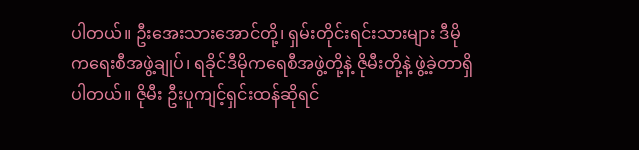ပါတယ်။ ဦးအေးသားအောင်တို့၊ ရှမ်းတိုင်းရင်းသားများ ဒီမိုကရေးစီအဖွဲ့ချုပ်၊ ရခိုင်ဒီမိုကရေစီအဖွဲ့တို့နဲ့ ဇိုမီးတို့နဲ့ ဖွဲ့ခဲ့တာရှိပါတယ်။ ဇိုမီး ဦးပူကျင့်ရှင်းထန်ဆိုရင်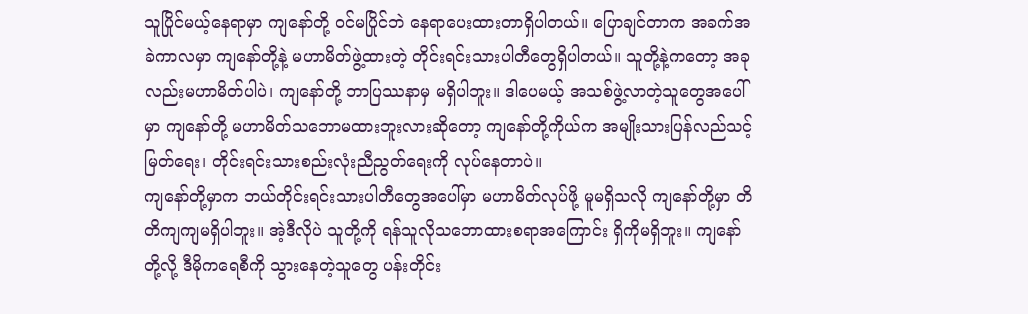သူပြိုင်မယ့်နေရာမှာ ကျနော်တို့ ဝင်မပြိုင်ဘဲ နေရာပေးထားတာရှိပါတယ်။ ပြောချင်တာက အခက်အခဲကာလမှာ ကျနော်တို့နဲ့ မဟာမိတ်ဖွဲ့ထားတဲ့ တိုင်းရင်းသားပါတီတွေရှိပါတယ်။ သူတို့နဲ့ကတော့ အခုလည်းမဟာမိတ်ပါပဲ၊ ကျနော်တို့ ဘာပြဿနာမှ မရှိပါဘူး။ ဒါပေမယ့် အသစ်ဖွဲ့လာတဲ့သူတွေအပေါ်မှာ ကျနော်တို့ မဟာမိတ်သဘောမထားဘူးလားဆိုတော့ ကျနော်တို့ကိုယ်က အမျိုးသားပြန်လည်သင့်မြတ်ရေး၊ တိုင်းရင်းသားစည်းလုံးညီညွတ်ရေးကို လုပ်နေတာပဲ။
ကျနော်တို့မှာက ဘယ်တိုင်းရင်းသားပါတီတွေအပေါ်မှာ မဟာမိတ်လုပ်ဖို့ မူမရှိသလို ကျနော်တို့မှာ တိတိကျကျမရှိပါဘူး။ အဲ့ဒီလိုပဲ သူတို့ကို ရန်သူလိုသဘောထားစရာအကြောင်း ရှိကိုမရှိဘူး။ ကျနော်တို့လို့ ဒီမိုကရေစီကို သွားနေတဲ့သူတွေ ပန်းတိုင်း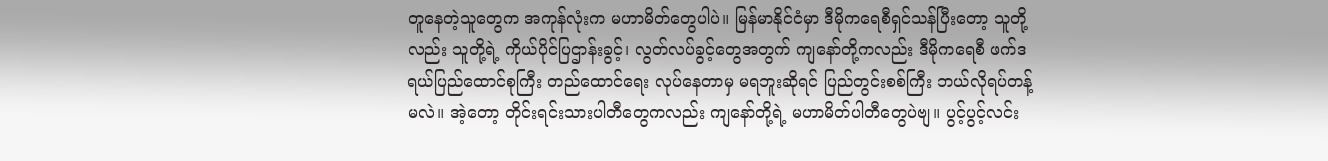တူနေတဲ့သူတွေက အကုန်လုံးက မဟာမိတ်တွေပါပဲ။ မြန်မာနိုင်ငံမှာ ဒီမိုကရေစီရှင်သန်ပြီးတော့ သူတို့လည်း သူတို့ရဲ့ ကိုယ်ပိုင်ပြဌာန်းခွင့်၊ လွတ်လပ်ခွင့်တွေအတွက် ကျနော်တို့ကလည်း ဒီမိုကရေစီ ဖက်ဒရယ်ပြည်ထောင်စုကြီး တည်ထောင်ရေး လုပ်နေတာမှ မရဘူးဆိုရင် ပြည်တွင်းစစ်ကြီး ဘယ်လိုရပ်တန့်မလဲ။ အဲ့တော့ တိုင်းရင်းသားပါတီတွေကလည်း ကျနော်တို့ရဲ့ မဟာမိတ်ပါတီတွေပဲဗျ။ ပွင့်ပွင့်လင်း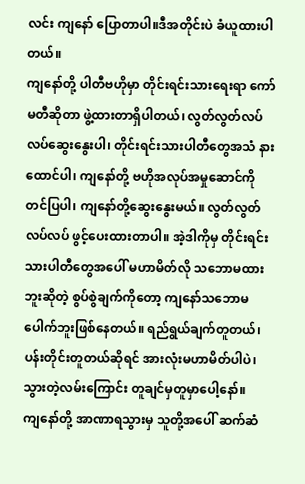လင်း ကျနော် ပြောတာပါ။ဒီအတိုင်းပဲ ခံယူထားပါတယ်။
ကျနော်တို့ ပါတီဗဟိုမှာ တိုင်းရင်းသားရေးရာ ကော်မတီဆိုတာ ဖွဲ့ထားတာရှိပါတယ်၊ လွတ်လွတ်လပ်လပ်ဆွေးနွေးပါ၊ တိုင်းရင်းသားပါတီတွေအသံ နားထောင်ပါ၊ ကျနော်တို့ ဗဟိုအလုပ်အမှုဆောင်ကို တင်ပြပါ၊ ကျနော်တို့ဆွေးနွေးမယ်။ လွတ်လွတ်လပ်လပ် ဖွင့်ပေးထားတာပါ။ အဲ့ဒါကိုမှ တိုင်းရင်းသားပါတီတွေအပေါ် မဟာမိတ်လို သဘောမထားဘူးဆိုတဲ့ စွပ်စွဲချက်ကိုတော့ ကျနော်သဘောမပေါက်ဘူးဖြစ်နေတယ်။ ရည်ရွယ်ချက်တူတယ်၊ ပန်းတိုင်းတူတယ်ဆိုရင် အားလုံးမဟာမိတ်ပါပဲ၊ သွားတဲ့လမ်းကြောင်း တူချင်မှတူမှာပေါ့နော်။
ကျနော်တို့ အာဏာရသွားမှ သူတို့အပေါ် ဆက်ဆံ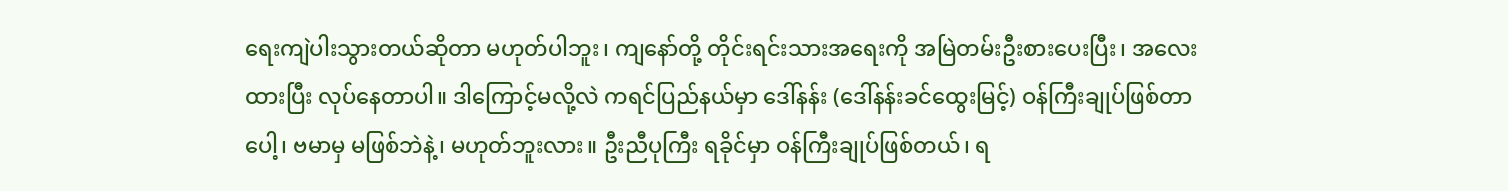ရေးကျဲပါးသွားတယ်ဆိုတာ မဟုတ်ပါဘူး၊ ကျနော်တို့ တိုင်းရင်းသားအရေးကို အမြဲတမ်းဦးစားပေးပြီး၊ အလေးထားပြီး လုပ်နေတာပါ။ ဒါကြောင့်မလို့လဲ ကရင်ပြည်နယ်မှာ ဒေါ်နန်း (ဒေါ်နန်းခင်ထွေးမြင့်) ဝန်ကြီးချုပ်ဖြစ်တာပေါ့၊ ဗမာမှ မဖြစ်ဘဲနဲ့၊ မဟုတ်ဘူးလား။ ဦးညီပုကြီး ရခိုင်မှာ ဝန်ကြီးချုပ်ဖြစ်တယ်၊ ရ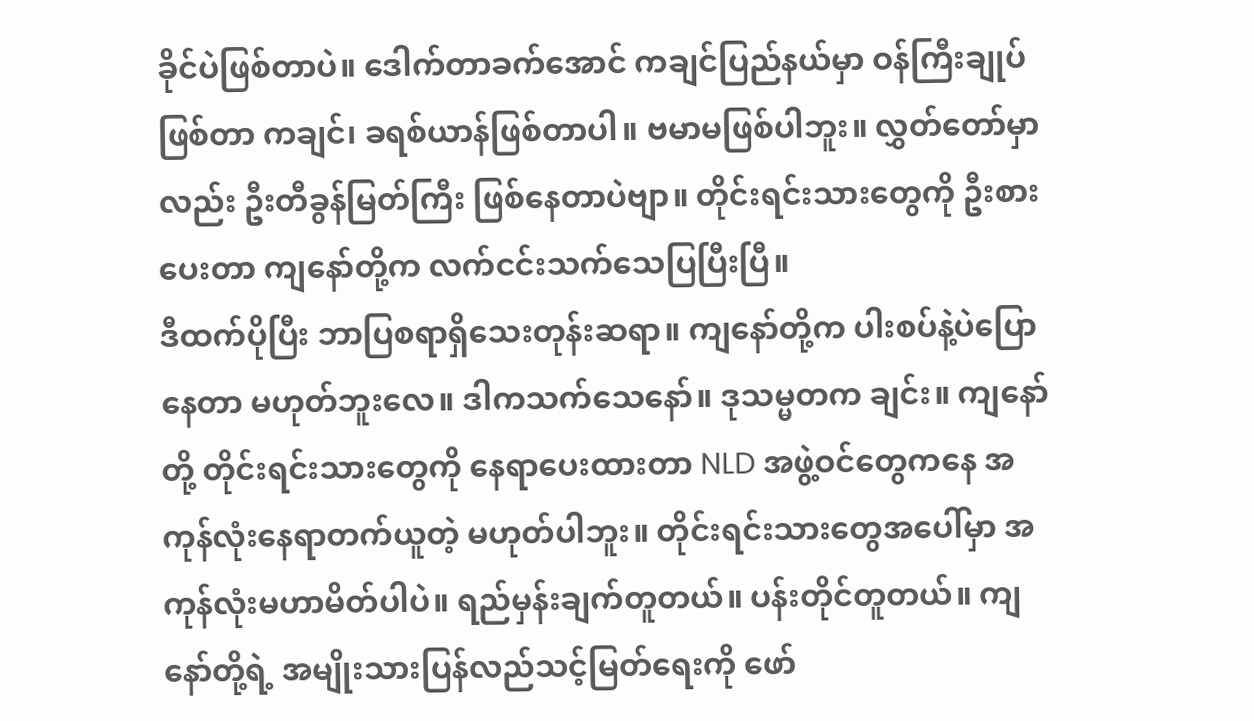ခိုင်ပဲဖြစ်တာပဲ။ ဒေါက်တာခက်အောင် ကချင်ပြည်နယ်မှာ ဝန်ကြီးချုပ်ဖြစ်တာ ကချင်၊ ခရစ်ယာန်ဖြစ်တာပါ။ ဗမာမဖြစ်ပါဘူး။ လွှတ်တော်မှာလည်း ဦးတီခွန်မြတ်ကြီး ဖြစ်နေတာပဲဗျာ။ တိုင်းရင်းသားတွေကို ဦးစားပေးတာ ကျနော်တို့က လက်ငင်းသက်သေပြပြီးပြီ။
ဒီထက်ပိုပြီး ဘာပြစရာရှိသေးတုန်းဆရာ။ ကျနော်တို့က ပါးစပ်နဲ့ပဲပြောနေတာ မဟုတ်ဘူးလေ။ ဒါကသက်သေနော်။ ဒုသမ္မတက ချင်း။ ကျနော်တို့ တိုင်းရင်းသားတွေကို နေရာပေးထားတာ NLD အဖွဲ့ဝင်တွေကနေ အကုန်လုံးနေရာတက်ယူတဲ့ မဟုတ်ပါဘူး။ တိုင်းရင်းသားတွေအပေါ်မှာ အကုန်လုံးမဟာမိတ်ပါပဲ။ ရည်မှန်းချက်တူတယ်။ ပန်းတိုင်တူတယ်။ ကျနော်တို့ရဲ့ အမျိုးသားပြန်လည်သင့်မြတ်ရေးကို ဖော်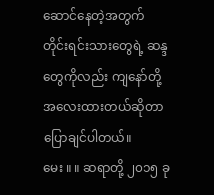ဆောင်နေတဲ့အတွက် တိုင်းရင်းသားတွေရဲ့ ဆန္ဒတွေကိုလည်း ကျနော်တို့ အလေးထားတယ်ဆိုတာ ပြောချင်ပါတယ်။
မေး ။ ။ ဆရာတို့ ၂၀၁၅ ခု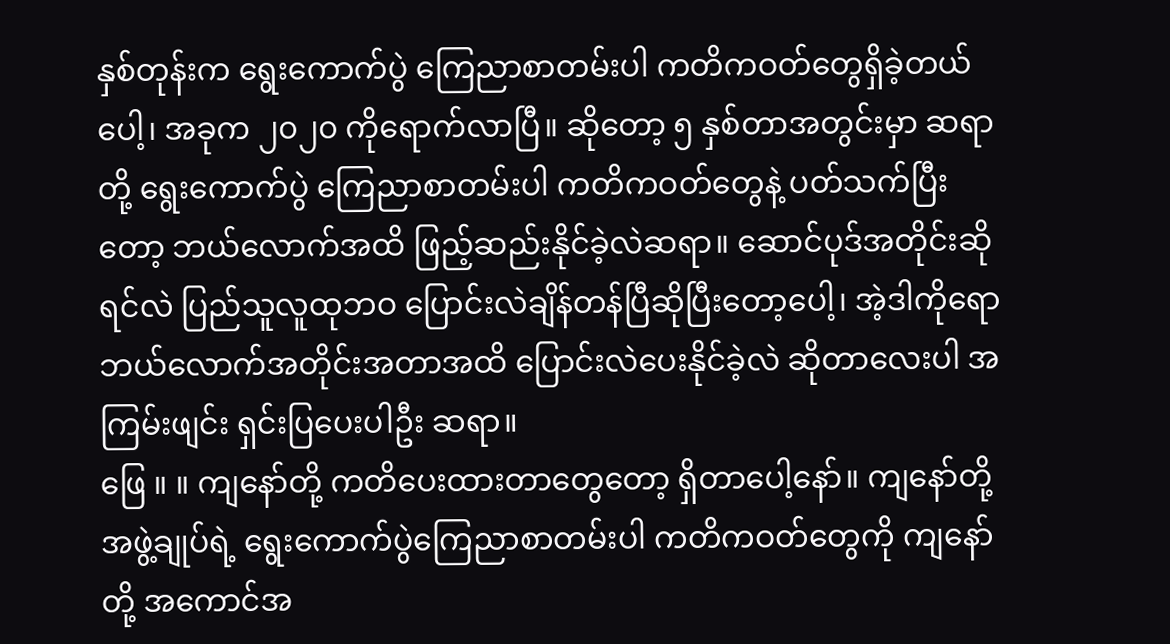နှစ်တုန်းက ရွေးကောက်ပွဲ ကြေညာစာတမ်းပါ ကတိကဝတ်တွေရှိခဲ့တယ်ပေါ့၊ အခုက ၂၀၂၀ ကိုရောက်လာပြီ။ ဆိုတော့ ၅ နှစ်တာအတွင်းမှာ ဆရာတို့ ရွေးကောက်ပွဲ ကြေညာစာတမ်းပါ ကတိကဝတ်တွေနဲ့ ပတ်သက်ပြီးတော့ ဘယ်လောက်အထိ ဖြည့်ဆည်းနိုင်ခဲ့လဲဆရာ။ ဆောင်ပုဒ်အတိုင်းဆိုရင်လဲ ပြည်သူလူထုဘဝ ပြောင်းလဲချိန်တန်ပြီဆိုပြီးတော့ပေါ့၊ အဲ့ဒါကိုရော ဘယ်လောက်အတိုင်းအတာအထိ ပြောင်းလဲပေးနိုင်ခဲ့လဲ ဆိုတာလေးပါ အကြမ်းဖျင်း ရှင်းပြပေးပါဦး ဆရာ။
ဖြေ ။ ။ ကျနော်တို့ ကတိပေးထားတာတွေတော့ ရှိတာပေါ့နော်။ ကျနော်တို့ အဖွဲ့ချုပ်ရဲ့ ရွေးကောက်ပွဲကြေညာစာတမ်းပါ ကတိကဝတ်တွေကို ကျနော်တို့ အကောင်အ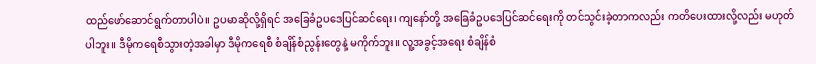ထည်ဖော်ဆောင်ရွက်တာပါပဲ။ ဥပမာဆိုလို့ရှိရင် အခြေခံဥပဒေပြင်ဆင်ရေး၊ ကျနော်တို့ အခြေခံဥပဒေပြင်ဆင်ရေးကို တင်သွင်းခဲ့တာကလည်း ကတိပေးထားလို့လည်း မဟုတ်ပါဘူး။ ဒီမိုကရေစီသွားတဲ့အခါမှာ ဒီမိုကရေစီ စံချိန်စံညွန်းတွေနဲ့ မကိုက်ဘူး။ လူ့အခွင့်အရေး စံချိန်စံ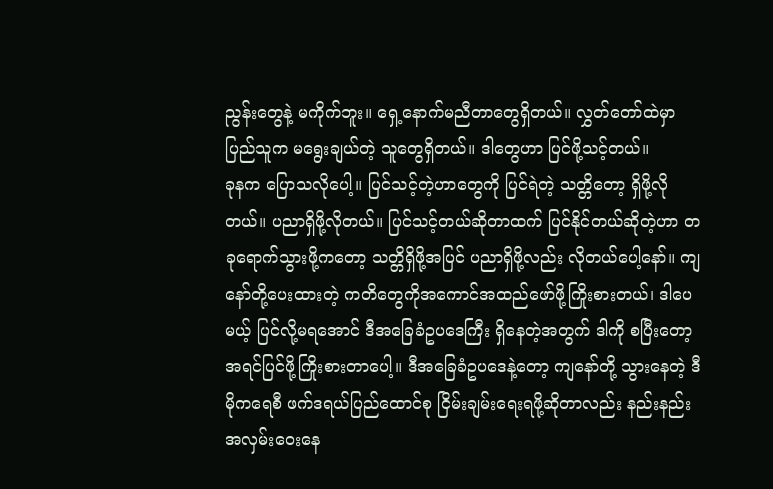ညွန်းတွေနဲ့ မကိုက်ဘူး။ ရှေ့နောက်မညီတာတွေရှိတယ်။ လွှတ်တော်ထဲမှာ ပြည်သူက မရွေးချယ်တဲ့ သူတွေရှိတယ်။ ဒါတွေဟာ ပြင်ဖို့သင့်တယ်။
ခုနက ပြောသလိုပေါ့။ ပြင်သင့်တဲ့ဟာတွေကို ပြင်ရဲတဲ့ သတ္တိတော့ ရှိဖို့လိုတယ်။ ပညာရှိဖို့လိုတယ်။ ပြင်သင့်တယ်ဆိုတာထက် ပြင်နိုင်တယ်ဆိုတဲ့ဟာ တခုရောက်သွားဖို့ကတော့ သတ္တိရှိဖို့အပြင် ပညာရှိဖို့လည်း လိုတယ်ပေါ့နော်။ ကျနော်တို့ပေးထားတဲ့ ကတိတွေကိုအကောင်အထည်ဖော်ဖို့ကြိုးစားတယ်၊ ဒါပေမယ့် ပြင်လို့မရအောင် ဒီအခြေခံဥပဒေကြီး ရှိနေတဲ့အတွက် ဒါကို စပြီးတော့ အရင်ပြင်ဖို့ကြိုးစားတာပေါ့။ ဒီအခြေခံဥပဒေနဲ့တော့ ကျနော်တို့ သွားနေတဲ့ ဒီမိုကရေစီ ဖက်ဒရယ်ပြည်ထောင်စု ငြိမ်းချမ်းရေးရဖို့ဆိုတာလည်း နည်းနည်းအလှမ်းဝေးနေ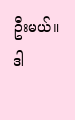ဦးမယ်။ ဒါ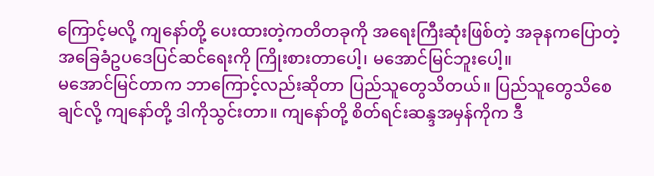ကြောင့်မလို့ ကျနော်တို့ ပေးထားတဲ့ကတိတခုကို အရေးကြီးဆုံးဖြစ်တဲ့ အခုနကပြောတဲ့ အခြေခံဥပဒေပြင်ဆင်ရေးကို ကြိုးစားတာပေါ့၊ မအောင်မြင်ဘူးပေါ့။
မအောင်မြင်တာက ဘာကြောင့်လည်းဆိုတာ ပြည်သူတွေသိတယ်။ ပြည်သူတွေသိစေချင်လို့ ကျနော်တို့ ဒါကိုသွင်းတာ။ ကျနော်တို့ စိတ်ရင်းဆန္ဒအမှန်ကိုက ဒီ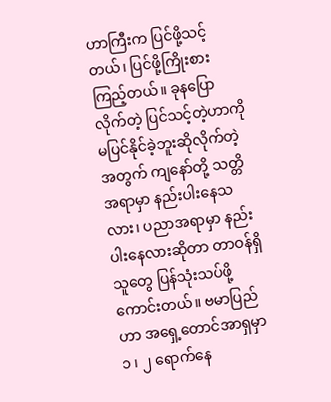ဟာကြီးက ပြင်ဖို့သင့်တယ်၊ ပြင်ဖို့ကြိုးစားကြည့်တယ်။ ခုနပြောလိုက်တဲ့ ပြင်သင့်တဲ့ဟာကို မပြင်နိုင်ခဲ့ဘူးဆိုလိုက်တဲ့အတွက် ကျနော်တို့ သတ္တိအရာမှာ နည်းပါးနေသလား၊ ပညာအရာမှာ နည်းပါးနေလားဆိုတာ တာဝန်ရှိသူတွေ ပြန်သုံးသပ်ဖို့ကောင်းတယ်။ ဗမာပြည်ဟာ အရှေ့တောင်အာရှမှာ ၁ ၊ ၂ ရောက်နေ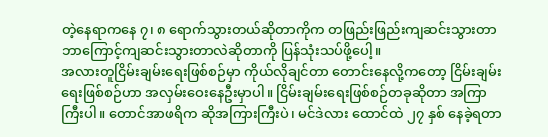တဲ့နေရာကနေ ၇၊ ၈ ရောက်သွားတယ်ဆိုတာကိုက တဖြည်းဖြည်းကျဆင်းသွားတာ ဘာကြောင့်ကျဆင်းသွားတာလဲဆိုတာကို ပြန်သုံးသပ်ဖို့ပေါ့။
အလားတူငြိမ်းချမ်းရေးဖြစ်စဉ်မှာ ကိုယ်လိုချင်တာ တောင်းနေလို့ကတော့ ငြိမ်းချမ်းရေးဖြစ်စဉ်ဟာ အလှမ်းဝေးနေဦးမှာပါ။ ငြိမ်းချမ်းရေးဖြစ်စဉ်တခုဆိုတာ အကြာကြီးပါ။ တောင်အာဖရိက ဆိုအကြားကြီးပဲ၊ မင်ဒဲလား ထောင်ထဲ ၂၇ နှစ် နေခဲ့ရတာ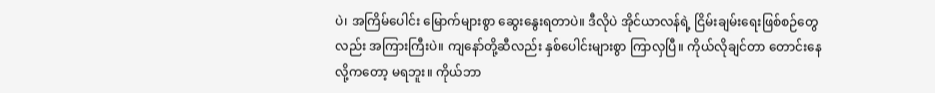ပဲ၊ အကြိမ်ပေါင်း မြောက်များစွာ ဆွေးနွေးရတာပဲ။ ဒီလိုပဲ အိုင်ယာလန်ရဲ့ ငြိမ်းချမ်းရေးဖြစ်စဉ်တွေလည်း အကြားကြီးပဲ။ ကျနော်တို့ဆီလည်း နှစ်ပေါင်းများစွာ ကြာလှပြီ။ ကိုယ်လိုချင်တာ တောင်းနေလို့ကတော့ မရဘူး။ ကိုယ်ဘာ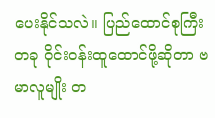ပေးနိုင်သလဲ။ ပြည်ထောင်စုကြီးတခု ဝိုင်းဝန်းထူထောင်ဖို့ဆိုတာ ဗမာလူမျိုး တ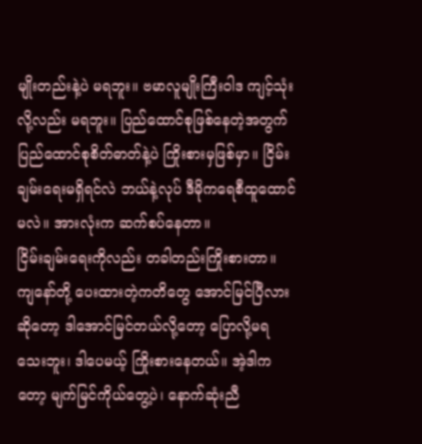မျိုးတည်းနဲ့ပဲ မရဘူး။ ဗမာလူမျိုးကြီးဝါဒ ကျင့်သုံးလို့လည်း မရဘူး။ ပြည်ထောင်စုဖြစ်နေတဲ့အတွက် ပြည်ထောင်စုစိတ်ဓာတ်နဲ့ပဲ ကြိုးစားမှဖြစ်မှာ။ ငြိမ်းချမ်းရေးမရှိရင်လဲ ဘယ်နဲ့လုပ် ဒီမိုကရေစီထူထောင်မလဲ။ အားလုံးက ဆက်စပ်နေတာ။
ငြိမ်းချမ်းရေးကိုလည်း တခါတည်းကြိုးစားတာ။ ကျနော်တို့ ပေးထားတဲ့ကတိတွေ အောင်မြင်ပြီလားဆိုတော့ ဒါအောင်မြင်တယ်လို့တော့ ပြောလို့မရသေးဘူး၊ ဒါပေမယ့် ကြိုးစားနေတယ်။ အဲ့ဒါကတော့ မျက်မြင်ကိုယ်တွေ့ပဲ၊ နောက်ဆုံးညီ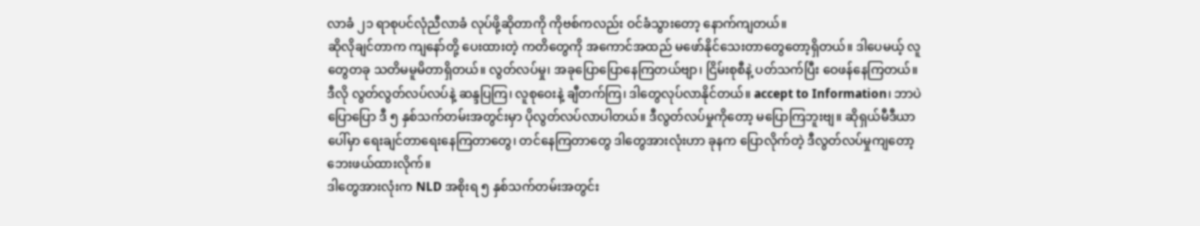လာခံ ၂၁ ရာစုပင်လုံညီလာခံ လုပ်ဖို့ဆိုတာကို ကိုဗစ်ကလည်း ဝင်ခံသွားတော့ နောက်ကျတယ်။
ဆိုလိုချင်တာက ကျနော်တို့ ပေးထားတဲ့ ကတိတွေကို အကောင်အထည် မဖော်နိုင်သေးတာတွေတော့ရှိတယ်။ ဒါပေမယ့် လူတွေတခု သတိမမူမိတာရှိတယ်။ လွတ်လပ်မှု၊ အခုပြောပြောနေကြတယ်ဗျာ၊ ငြိမ်းစုစီနဲ့ ပတ်သက်ပြီး ဝေဖန်နေကြတယ်။ ဒီလို လွတ်လွတ်လပ်လပ်နဲ့ ဆန္ဒပြကြ၊ လူစုဝေးနဲ့ ချီတက်ကြ၊ ဒါတွေလုပ်လာနိုင်တယ်။ accept to Information၊ ဘာပဲပြောပြော ဒီ ၅ နှစ်သက်တမ်းအတွင်းမှာ ပိုလွတ်လပ်လာပါတယ်။ ဒီလွတ်လပ်မှုကိုတော့ မပြောကြဘူးဗျ။ ဆိုရှယ်မီဒီယာပေါ်မှာ ရေးချင်တာရေးနေကြတာတွေ၊ တင်နေကြတာတွေ ဒါတွေအားလုံးဟာ ခုနက ပြောလိုက်တဲ့ ဒီလွတ်လပ်မှုကျတော့ ဘေးဖယ်ထားလိုက်။
ဒါတွေအားလုံးက NLD အစိုးရ ၅ နှစ်သက်တမ်းအတွင်း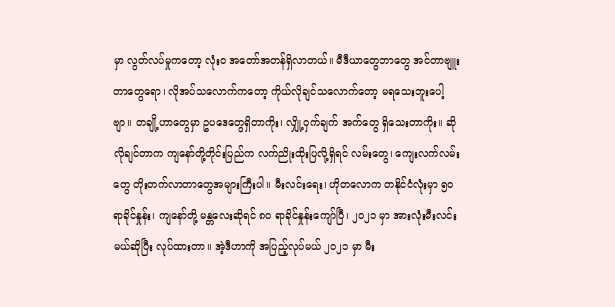မှာ လွတ်လပ်မှုကတော့ လုံးဝ အတော်အတန်ရှိလာတယ်။ မီဒီယာတွေဘာတွေ အင်တာဗျူးတာတွေရော၊ လိုအပ်သလောက်ကတော့ ကိုယ်လိုချင်သလောက်တော့ မရသေးဘူးပေါ့ဗျာ။ တချို့ဟာတွေမှာ ဥပဒေတွေရှိတာကိုး၊ လျှို့ဝှက်ချက် အက်တွေ ရှိသေးတာကိုး။ ဆိုလိုချင်တာက ကျနော်တို့တိုင်းပြည်က လက်ညိုးထိုးပြလို့ရှိရင် လမ်းတွေ၊ ကျေးလက်လမ်းတွေ တိုးတက်လာတာတွေအများကြီးပါ။ မီးလင်းရေး၊ ဟိုတလောက တနိုင်ငံလုံးမှာ ၅၀ ရာခိုင်နှုန်း၊ ကျနော်တို့ မန္တလေးဆိုရင် ၈၀ ရာခိုင်နှုန်းကျော်ပြီ၊ ၂၀၂၁ မှာ အားလုံးမီးလင်းမယ်ဆိုပြီး လုပ်ထားတာ။ အဲ့ဒီဟာကို အပြည့်လုပ်မယ် ၂၀၂၁ မှာ မီး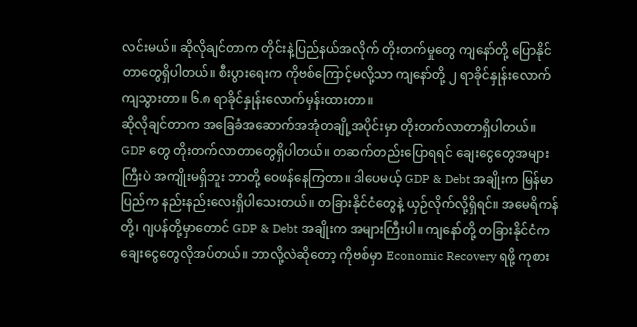လင်းမယ်။ ဆိုလိုချင်တာက တိုင်းနဲ့ပြည်နယ်အလိုက် တိုးတက်မှုတွေ ကျနော်တို့ ပြောနိုင်တာတွေရှိပါတယ်။ စီးပွားရေးက ကိုဗစ်ကြောင့်မလို့သာ ကျနော်တို့ ၂ ရာခိုင်နှုန်းလောက် ကျသွားတာ။ ၆.၈ ရာခိုင်နှုန်းလောက်မှန်းထားတာ။
ဆိုလိုချင်တာက အခြေခံအဆောက်အအုံတချို့အပိုင်းမှာ တိုးတက်လာတာရှိပါတယ်။ GDP တွေ တိုးတက်လာတာတွေရှိပါတယ်။ တဆက်တည်းပြောရရင် ချေးငွေတွေအများကြီးပဲ အကျိုးမရှိဘူး ဘာတို့ ဝေဖန်နေကြတာ။ ဒါပေမယ့် GDP & Debt အချိုးက မြန်မာပြည်က နည်းနည်းလေးရှိပါသေးတယ်။ တခြားနိုင်ငံတွေနဲ့ ယှဉ်လိုက်လို့ရှိရင်။ အမေရိကန်တို့၊ ဂျပန်တို့မှာတောင် GDP & Debt အချိုးက အများကြီးပါ။ ကျနော်တို့ တခြားနိုင်ငံက ချေးငွေတွေလိုအပ်တယ်။ ဘာလို့လဲဆိုတော့ ကိုဗစ်မှာ Economic Recovery ရဖို့ ကုစား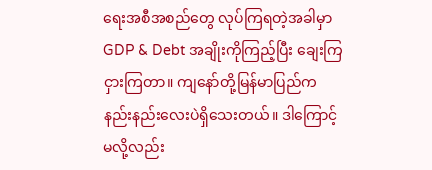ရေးအစီအစည်တွေ လုပ်ကြရတဲ့အခါမှာ GDP & Debt အချိုးကိုကြည့်ပြီး ချေးကြငှားကြတာ။ ကျနော်တို့မြန်မာပြည်က နည်းနည်းလေးပဲရှိသေးတယ်။ ဒါကြောင့်မလို့လည်း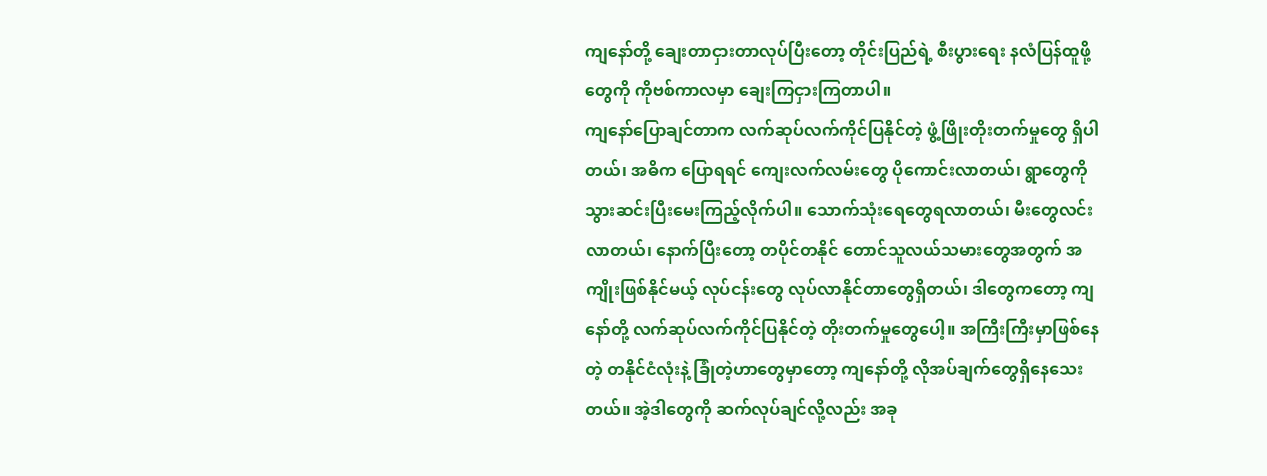ကျနော်တို့ ချေးတာငှားတာလုပ်ပြီးတော့ တိုင်းပြည်ရဲ့ စီးပွားရေး နလံပြန်ထူဖို့တွေကို ကိုဗစ်ကာလမှာ ချေးကြငှားကြတာပါ။
ကျနော်ပြောချင်တာက လက်ဆုပ်လက်ကိုင်ပြနိုင်တဲ့ ဖွံ့ဖြိုးတိုးတက်မှုတွေ ရှိပါတယ်၊ အဓိက ပြောရရင် ကျေးလက်လမ်းတွေ ပိုကောင်းလာတယ်၊ ရွာတွေကို သွားဆင်းပြီးမေးကြည့်လိုက်ပါ။ သောက်သုံးရေတွေရလာတယ်၊ မီးတွေလင်းလာတယ်၊ နောက်ပြီးတော့ တပိုင်တနိုင် တောင်သူလယ်သမားတွေအတွက် အကျိုးဖြစ်နိုင်မယ့် လုပ်ငန်းတွေ လုပ်လာနိုင်တာတွေရှိတယ်၊ ဒါတွေကတော့ ကျနော်တို့ လက်ဆုပ်လက်ကိုင်ပြနိုင်တဲ့ တိုးတက်မှုတွေပေါ့။ အကြီးကြီးမှာဖြစ်နေတဲ့ တနိုင်ငံလုံးနဲ့ ခြုံတဲ့ဟာတွေမှာတော့ ကျနော်တို့ လိုအပ်ချက်တွေရှိနေသေးတယ်။ အဲ့ဒါတွေကို ဆက်လုပ်ချင်လို့လည်း အခု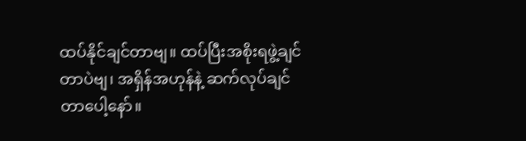ထပ်နိုင်ချင်တာဗျ။ ထပ်ပြီးအစိုးရဖွဲ့ချင်တာပဲဗျ၊ အရှိန်အဟုန်နဲ့ ဆက်လုပ်ချင်တာပေါ့နော်။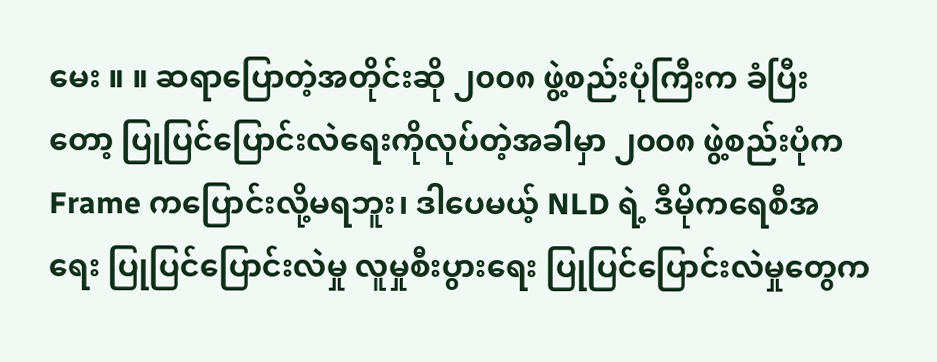မေး ။ ။ ဆရာပြောတဲ့အတိုင်းဆို ၂၀၀၈ ဖွဲ့စည်းပုံကြီးက ခံပြီးတော့ ပြုပြင်ပြောင်းလဲရေးကိုလုပ်တဲ့အခါမှာ ၂၀၀၈ ဖွဲ့စည်းပုံက Frame ကပြောင်းလို့မရဘူး၊ ဒါပေမယ့် NLD ရဲ့ ဒီမိုကရေစီအရေး ပြုပြင်ပြောင်းလဲမှု လူမှုစီးပွားရေး ပြုပြင်ပြောင်းလဲမှုတွေက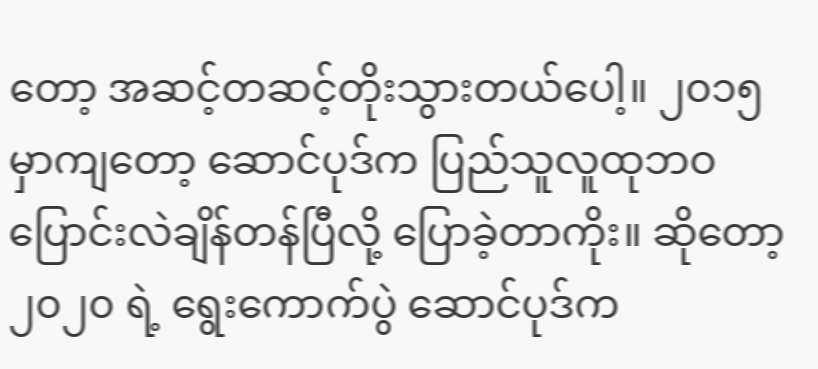တော့ အဆင့်တဆင့်တိုးသွားတယ်ပေါ့။ ၂၀၁၅ မှာကျတော့ ဆောင်ပုဒ်က ပြည်သူလူထုဘဝ ပြောင်းလဲချိန်တန်ပြီလို့ ပြောခဲ့တာကိုး။ ဆိုတော့ ၂၀၂၀ ရဲ့ ရွေးကောက်ပွဲ ဆောင်ပုဒ်က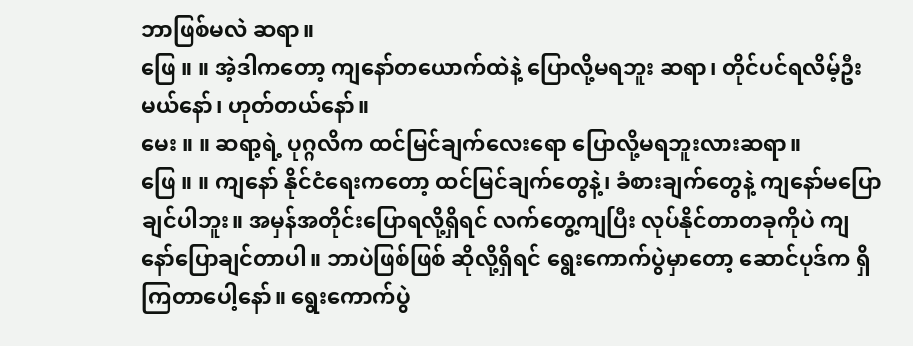ဘာဖြစ်မလဲ ဆရာ။
ဖြေ ။ ။ အဲ့ဒါကတော့ ကျနော်တယောက်ထဲနဲ့ ပြောလို့မရဘူး ဆရာ၊ တိုင်ပင်ရလိမ့်ဦးမယ်နော်၊ ဟုတ်တယ်နော်။
မေး ။ ။ ဆရာ့ရဲ့ ပုဂ္ဂလိက ထင်မြင်ချက်လေးရော ပြောလို့မရဘူးလားဆရာ။
ဖြေ ။ ။ ကျနော် နိုင်ငံရေးကတော့ ထင်မြင်ချက်တွေနဲ့၊ ခံစားချက်တွေနဲ့ ကျနော်မပြောချင်ပါဘူး။ အမှန်အတိုင်းပြောရလို့ရှိရင် လက်တွေ့ကျပြီး လုပ်နိုင်တာတခုကိုပဲ ကျနော်ပြောချင်တာပါ။ ဘာပဲဖြစ်ဖြစ် ဆိုလို့ရှိရင် ရွေးကောက်ပွဲမှာတော့ ဆောင်ပုဒ်က ရှိကြတာပေါ့နော်။ ရွေးကောက်ပွဲ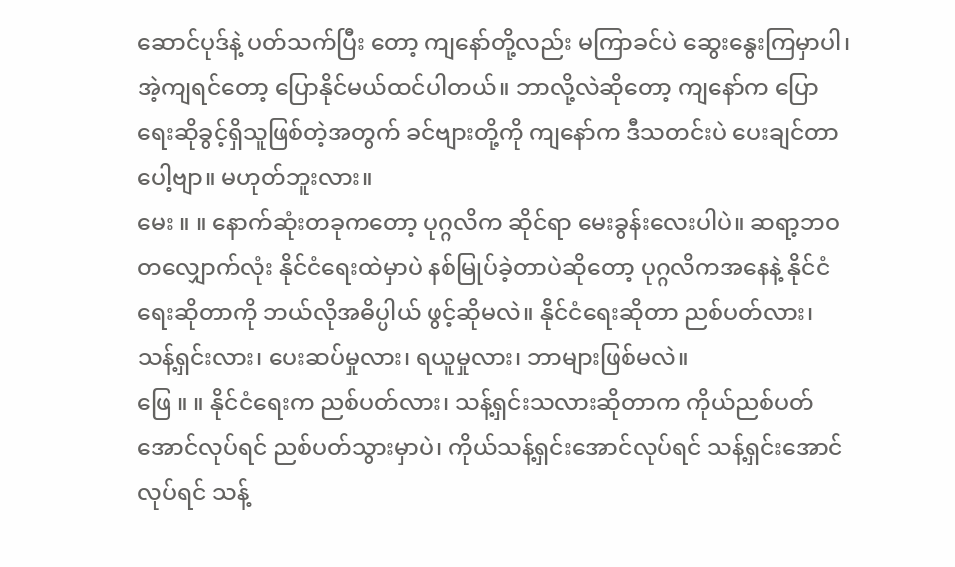ဆောင်ပုဒ်နဲ့ ပတ်သက်ပြီး တော့ ကျနော်တို့လည်း မကြာခင်ပဲ ဆွေးနွေးကြမှာပါ၊ အဲ့ကျရင်တော့ ပြောနိုင်မယ်ထင်ပါတယ်။ ဘာလို့လဲဆိုတော့ ကျနော်က ပြောရေးဆိုခွင့်ရှိသူဖြစ်တဲ့အတွက် ခင်ဗျားတို့ကို ကျနော်က ဒီသတင်းပဲ ပေးချင်တာပေါ့ဗျာ။ မဟုတ်ဘူးလား။
မေး ။ ။ နောက်ဆုံးတခုကတော့ ပုဂ္ဂလိက ဆိုင်ရာ မေးခွန်းလေးပါပဲ။ ဆရာ့ဘဝတလျှောက်လုံး နိုင်ငံရေးထဲမှာပဲ နစ်မြုပ်ခဲ့တာပဲဆိုတော့ ပုဂ္ဂလိကအနေနဲ့ နိုင်ငံရေးဆိုတာကို ဘယ်လိုအဓိပ္ပါယ် ဖွင့်ဆိုမလဲ။ နိုင်ငံရေးဆိုတာ ညစ်ပတ်လား၊ သန့်ရှင်းလား၊ ပေးဆပ်မှုလား၊ ရယူမှုလား၊ ဘာများဖြစ်မလဲ။
ဖြေ ။ ။ နိုင်ငံရေးက ညစ်ပတ်လား၊ သန့်ရှင်းသလားဆိုတာက ကိုယ်ညစ်ပတ်အောင်လုပ်ရင် ညစ်ပတ်သွားမှာပဲ၊ ကိုယ်သန့်ရှင်းအောင်လုပ်ရင် သန့်ရှင်းအောင်လုပ်ရင် သန့်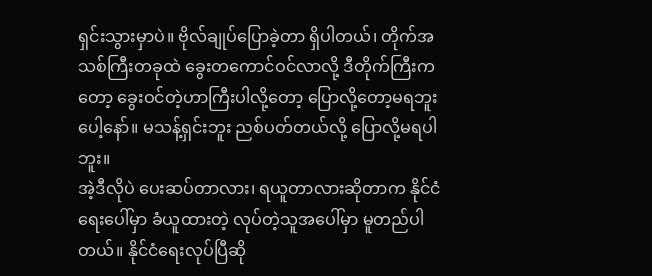ရှင်းသွားမှာပဲ။ ဗိုလ်ချုပ်ပြောခဲ့တာ ရှိပါတယ်၊ တိုက်အသစ်ကြီးတခုထဲ ခွေးတကောင်ဝင်လာလို့ ဒီတိုက်ကြီးကတော့ ခွေးဝင်တဲ့ဟာကြီးပါလို့တော့ ပြောလို့တော့မရဘူးပေါ့နော်။ မသန့်ရှင်းဘူး ညစ်ပတ်တယ်လို့ ပြောလို့မရပါဘူး။
အဲ့ဒီလိုပဲ ပေးဆပ်တာလား၊ ရယူတာလားဆိုတာက နိုင်ငံရေးပေါ်မှာ ခံယူထားတဲ့ လုပ်တဲ့သူအပေါ်မှာ မူတည်ပါတယ်။ နိုင်ငံရေးလုပ်ပြီဆို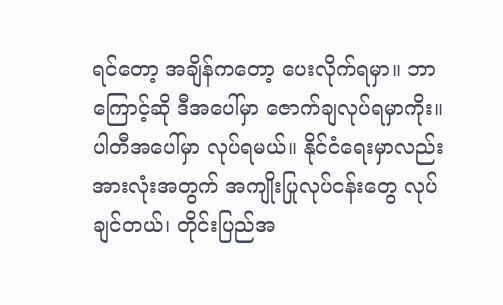ရင်တော့ အချိန်ကတော့ ပေးလိုက်ရမှာ။ ဘာကြောင့်ဆို ဒီအပေါ်မှာ ဇောက်ချလုပ်ရမှာကိုး။ ပါတီအပေါ်မှာ လုပ်ရမယ်။ နိုင်ငံရေးမှာလည်း အားလုံးအတွက် အကျိုးပြုလုပ်ငန်းတွေ လုပ်ချင်တယ်၊ တိုင်းပြည်အ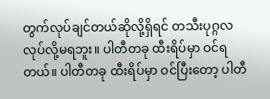တွက်လုပ်ချင်တယ်ဆိုလို့ရှိရင် တသီးပုဂ္ဂလ လုပ်လို့မရဘူး။ ပါတီတခု ထီးရိပ်မှာ ဝင်ရတယ်။ ပါတီတခု ထီးရိပ်မှာ ဝင်ပြီးတော့ ပါတီ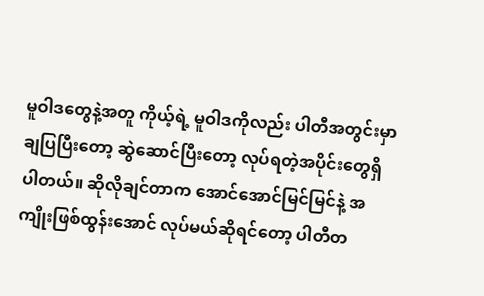မူဝါဒတွေနဲ့အတူ ကိုယ့်ရဲ့ မူဝါဒကိုလည်း ပါတီအတွင်းမှာ ချပြပြီးတော့ ဆွဲဆောင်ပြီးတော့ လုပ်ရတဲ့အပိုင်းတွေရှိပါတယ်။ ဆိုလိုချင်တာက အောင်အောင်မြင်မြင်နဲ့ အကျိုးဖြစ်ထွန်းအောင် လုပ်မယ်ဆိုရင်တော့ ပါတီတ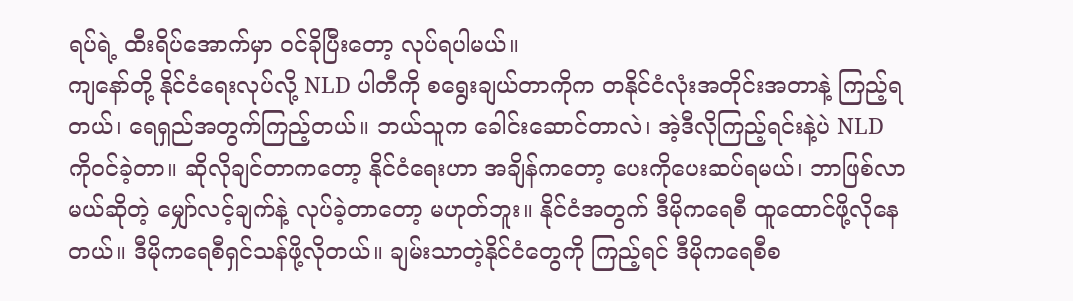ရပ်ရဲ့ ထီးရိပ်အောက်မှာ ဝင်ခိုပြီးတော့ လုပ်ရပါမယ်။
ကျနော်တို့ နိုင်ငံရေးလုပ်လို့ NLD ပါတီကို စရွေးချယ်တာကိုက တနိုင်ငံလုံးအတိုင်းအတာနဲ့ ကြည့်ရတယ်၊ ရေရှည်အတွက်ကြည့်တယ်။ ဘယ်သူက ခေါင်းဆောင်တာလဲ၊ အဲ့ဒီလိုကြည့်ရင်းနဲ့ပဲ NLD ကိုဝင်ခဲ့တာ။ ဆိုလိုချင်တာကတော့ နိုင်ငံရေးဟာ အချိန်ကတော့ ပေးကိုပေးဆပ်ရမယ်၊ ဘာဖြစ်လာမယ်ဆိုတဲ့ မျှော်လင့်ချက်နဲ့ လုပ်ခဲ့တာတော့ မဟုတ်ဘူး။ နိုင်ငံအတွက် ဒီမိုကရေစီ ထူထောင်ဖို့လိုနေတယ်။ ဒီမိုကရေစီရှင်သန်ဖို့လိုတယ်။ ချမ်းသာတဲ့နိုင်ငံတွေကို ကြည့်ရင် ဒီမိုကရေစီစ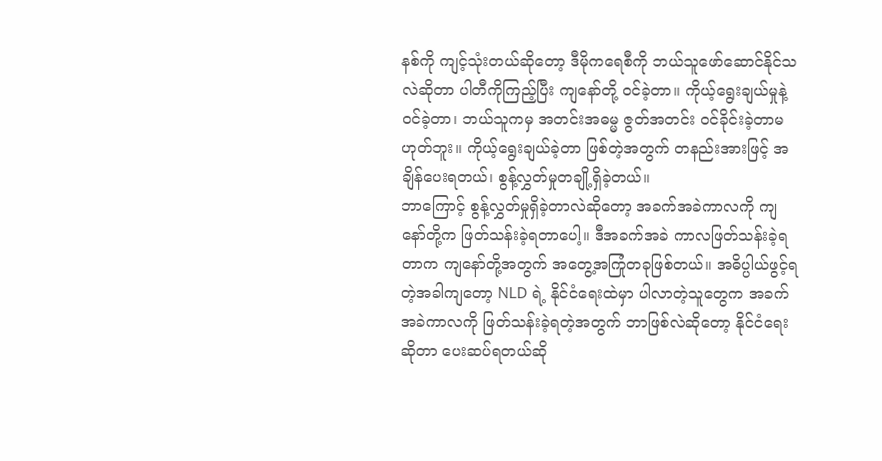နစ်ကို ကျင့်သုံးတယ်ဆိုတော့ ဒီမိုကရေစီကို ဘယ်သူဖော်ဆောင်နိုင်သလဲဆိုတာ ပါတီကိုကြည့်ပြီး ကျနော်တို့ ဝင်ခဲ့တာ။ ကိုယ့်ရွေးချယ်မှုနဲ့ ဝင်ခဲ့တာ၊ ဘယ်သူကမှ အတင်းအဓမ္မ ဇွတ်အတင်း ဝင်ခိုင်းခဲ့တာမဟုတ်ဘူး။ ကိုယ့်ရွေးချယ်ခဲ့တာ ဖြစ်တဲ့အတွက် တနည်းအားဖြင့် အချိန်ပေးရတယ်၊ စွန့်လွှတ်မှုတချို့ရှိခဲ့တယ်။
ဘာကြောင့် စွန့်လွှတ်မှုရှိခဲ့တာလဲဆိုတော့ အခက်အခဲကာလကို ကျနော်တို့က ဖြတ်သန်းခဲ့ရတာပေါ့။ ဒီအခက်အခဲ ကာလဖြတ်သန်းခဲ့ရတာက ကျနော်တို့အတွက် အတွေ့အကြုံတခုဖြစ်တယ်။ အဓိပ္ပါယ်ဖွင့်ရတဲ့အခါကျတော့ NLD ရဲ့ နိုင်ငံရေးထဲမှာ ပါလာတဲ့သူတွေက အခက်အခဲကာလကို ဖြတ်သန်းခဲ့ရတဲ့အတွက် ဘာဖြစ်လဲဆိုတော့ နိုင်ငံရေးဆိုတာ ပေးဆပ်ရတယ်ဆို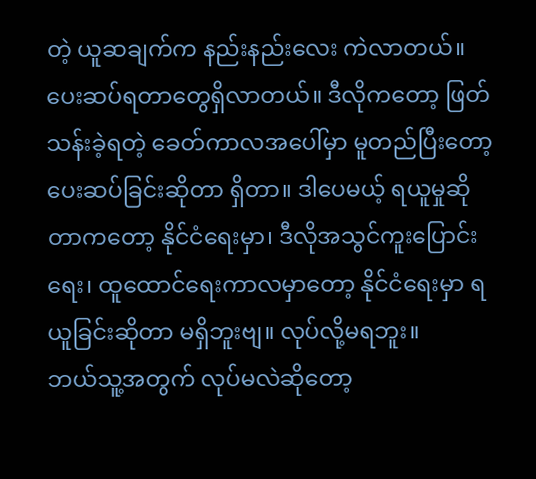တဲ့ ယူဆချက်က နည်းနည်းလေး ကဲလာတယ်။ ပေးဆပ်ရတာတွေရှိလာတယ်။ ဒီလိုကတော့ ဖြတ်သန်းခဲ့ရတဲ့ ခေတ်ကာလအပေါ်မှာ မူတည်ပြီးတော့ ပေးဆပ်ခြင်းဆိုတာ ရှိတာ။ ဒါပေမယ့် ရယူမှုဆိုတာကတော့ နိုင်ငံရေးမှာ၊ ဒီလိုအသွင်ကူးပြောင်းရေး၊ ထူထောင်ရေးကာလမှာတော့ နိုင်ငံရေးမှာ ရယူခြင်းဆိုတာ မရှိဘူးဗျ။ လုပ်လို့မရဘူး။
ဘယ်သူ့အတွက် လုပ်မလဲဆိုတော့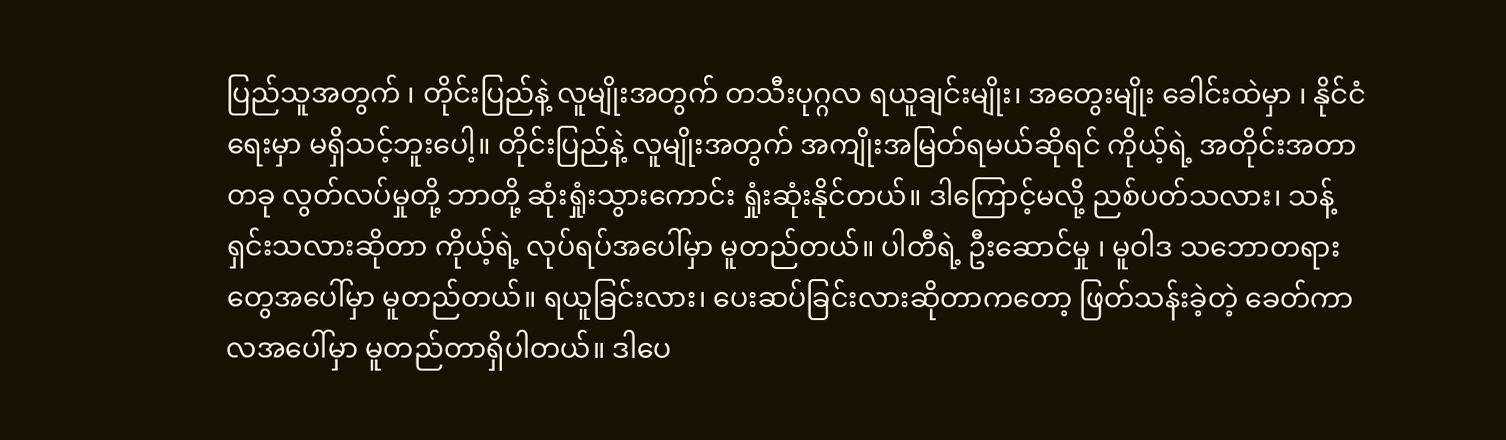ပြည်သူအတွက် ၊ တိုင်းပြည်နဲ့ လူမျိုးအတွက် တသီးပုဂ္ဂလ ရယူချင်းမျိုး၊ အတွေးမျိုး ခေါင်းထဲမှာ ၊ နိုင်ငံရေးမှာ မရှိသင့်ဘူးပေါ့။ တိုင်းပြည်နဲ့ လူမျိုးအတွက် အကျိုးအမြတ်ရမယ်ဆိုရင် ကိုယ့်ရဲ့ အတိုင်းအတာတခု လွတ်လပ်မှုတို့ ဘာတို့ ဆုံးရှုံးသွားကောင်း ရှုံးဆုံးနိုင်တယ်။ ဒါကြောင့်မလို့ ညစ်ပတ်သလား၊ သန့်ရှင်းသလားဆိုတာ ကိုယ့်ရဲ့ လုပ်ရပ်အပေါ်မှာ မူတည်တယ်။ ပါတီရဲ့ ဦးဆောင်မှု ၊ မူဝါဒ သဘောတရားတွေအပေါ်မှာ မူတည်တယ်။ ရယူခြင်းလား၊ ပေးဆပ်ခြင်းလားဆိုတာကတော့ ဖြတ်သန်းခဲ့တဲ့ ခေတ်ကာလအပေါ်မှာ မူတည်တာရှိပါတယ်။ ဒါပေ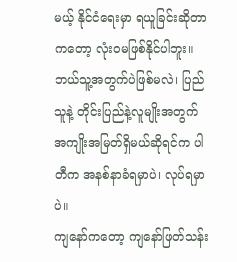မယ့် နိုင်ငံရေးမှာ ရယူခြင်းဆိုတာကတော့ လုံးဝမဖြစ်နိုင်ပါဘူး။ ဘယ်သူ့အတွက်ပဲဖြစ်မလဲ၊ ပြည်သူနဲ့ တိုင်းပြည်နဲ့လူမျိုးအတွက် အကျိုးအမြတ်ရှိမယ်ဆိုရင်က ပါတီက အနစ်နာခံရမှာပဲ၊ လုပ်ရမှာပဲ။
ကျနော်ကတော့ ကျနော်ဖြတ်သန်း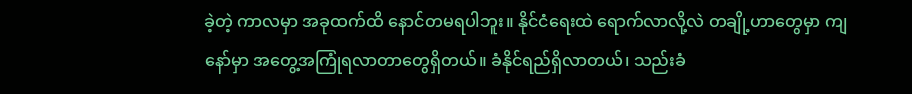ခဲ့တဲ့ ကာလမှာ အခုထက်ထိ နောင်တမရပါဘူး။ နိုင်ငံရေးထဲ ရောက်လာလို့လဲ တချို့ဟာတွေမှာ ကျနော်မှာ အတွေ့အကြုံရလာတာတွေရှိတယ်။ ခံနိုင်ရည်ရှိလာတယ်၊ သည်းခံ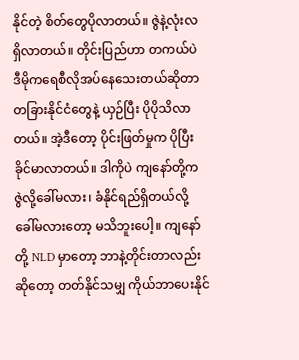နိုင်တဲ့ စိတ်တွေပိုလာတယ်။ ဇွဲနဲ့လုံးလ ရှိလာတယ်။ တိုင်းပြည်ဟာ တကယ်ပဲ ဒီမိုကရေစီလိုအပ်နေသေးတယ်ဆိုတာ တခြားနိုင်ငံတွေနဲ့ ယှဉ်ပြီး ပိုပိုသိလာတယ်။ အဲ့ဒီတော့ ပိုင်းဖြတ်မှုက ပိုပြီး ခိုင်မာလာတယ်။ ဒါကိုပဲ ကျနော်တို့က ဇွဲလို့ခေါ်မလား၊ ခံနိုင်ရည်ရှိတယ်လို့ ခေါ်မလားတော့ မသိဘူးပေါ့။ ကျနော်တို့ NLD မှာတော့ ဘာနဲ့တိုင်းတာလည်းဆိုတော့ တတ်နိုင်သမျှ ကိုယ်ဘာပေးနိုင်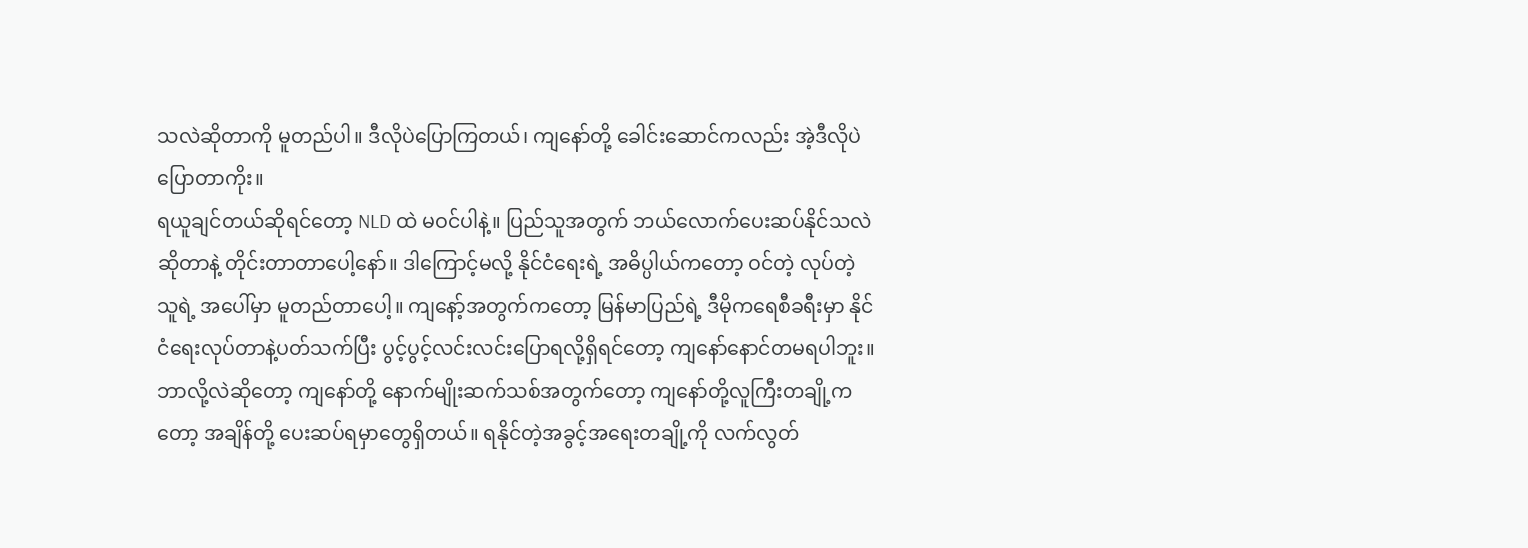သလဲဆိုတာကို မူတည်ပါ။ ဒီလိုပဲပြောကြတယ်၊ ကျနော်တို့ ခေါင်းဆောင်ကလည်း အဲ့ဒီလိုပဲ ပြောတာကိုး။
ရယူချင်တယ်ဆိုရင်တော့ NLD ထဲ မဝင်ပါနဲ့။ ပြည်သူအတွက် ဘယ်လောက်ပေးဆပ်နိုင်သလဲဆိုတာနဲ့ တိုင်းတာတာပေါ့နော်။ ဒါကြောင့်မလို့ နိုင်ငံရေးရဲ့ အဓိပ္ပါယ်ကတော့ ဝင်တဲ့ လုပ်တဲ့သူရဲ့ အပေါ်မှာ မူတည်တာပေါ့။ ကျနော့်အတွက်ကတော့ မြန်မာပြည်ရဲ့ ဒီမိုကရေစီခရီးမှာ နိုင်ငံရေးလုပ်တာနဲ့ပတ်သက်ပြီး ပွင့်ပွင့်လင်းလင်းပြောရလို့ရှိရင်တော့ ကျနော်နောင်တမရပါဘူး။
ဘာလို့လဲဆိုတော့ ကျနော်တို့ နောက်မျိုးဆက်သစ်အတွက်တော့ ကျနော်တို့လူကြီးတချို့ကတော့ အချိန်တို့ ပေးဆပ်ရမှာတွေရှိတယ်။ ရနိုင်တဲ့အခွင့်အရေးတချို့ကို လက်လွတ်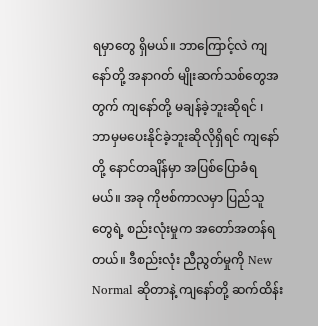ရမှာတွေ ရှိမယ်။ ဘာကြောင့်လဲ ကျနော်တို့ အနာဂတ် မျိုးဆက်သစ်တွေအတွက် ကျနော်တို့ မချန်ခဲ့ဘူးဆိုရင် ၊ ဘာမှမပေးနိုင်ခဲ့ဘူးဆိုလိုရှိရင် ကျနော်တို့ နောင်တချိန်မှာ အပြစ်ပြောခံရမယ်။ အခု ကိုဗစ်ကာလမှာ ပြည်သူတွေရဲ့ စည်းလုံးမှုက အတော်အတန်ရတယ်။ ဒီစည်းလုံး ညီညွတ်မှုကို New Normal ဆိုတာနဲ့ ကျနော်တို့ ဆက်ထိန်း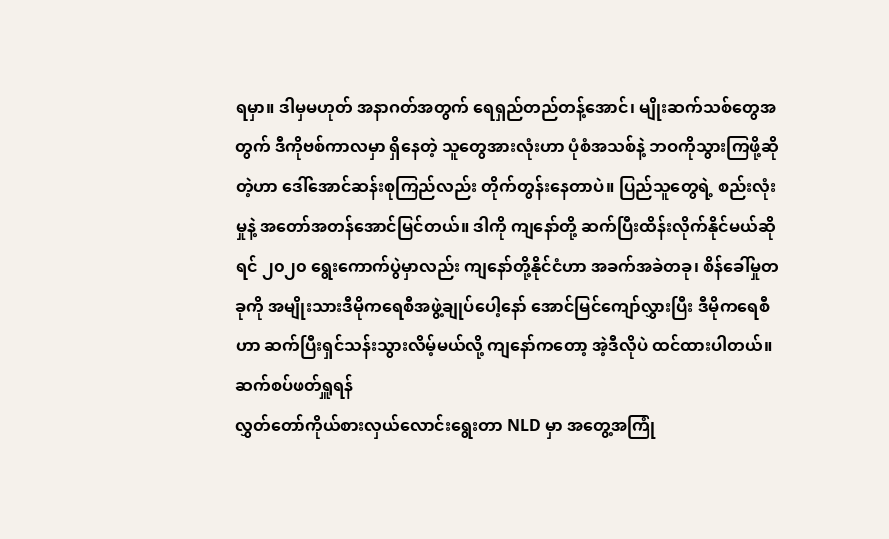ရမှာ။ ဒါမှမဟုတ် အနာဂတ်အတွက် ရေရှည်တည်တန့်အောင်၊ မျိုးဆက်သစ်တွေအတွက် ဒီကိုဗစ်ကာလမှာ ရှိနေတဲ့ သူတွေအားလုံးဟာ ပုံစံအသစ်နဲ့ ဘဝကိုသွားကြဖို့ဆိုတဲ့ဟာ ဒေါ်အောင်ဆန်းစုကြည်လည်း တိုက်တွန်းနေတာပဲ။ ပြည်သူတွေရဲ့ စည်းလုံးမှုနဲ့ အတော်အတန်အောင်မြင်တယ်။ ဒါကို ကျနော်တို့ ဆက်ပြီးထိန်းလိုက်နိုင်မယ်ဆိုရင် ၂၀၂၀ ရွေးကောက်ပွဲမှာလည်း ကျနော်တို့နိုင်ငံဟာ အခက်အခဲတခု၊ စိန်ခေါ်မှုတခုကို အမျိုးသားဒီမိုကရေစီအဖွဲ့ချုပ်ပေါ့နော် အောင်မြင်ကျော်လွှားပြီး ဒီမိုကရေစီဟာ ဆက်ပြီးရှင်သန်းသွားလိမ့်မယ်လို့ ကျနော်ကတော့ အဲ့ဒီလိုပဲ ထင်ထားပါတယ်။
ဆက်စပ်ဖတ်ရှူရန်
လွှတ်တော်ကိုယ်စားလှယ်လောင်းရွေးတာ NLD မှာ အတွေ့အကြုံ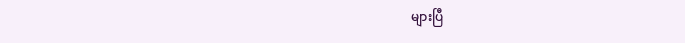များပြီ